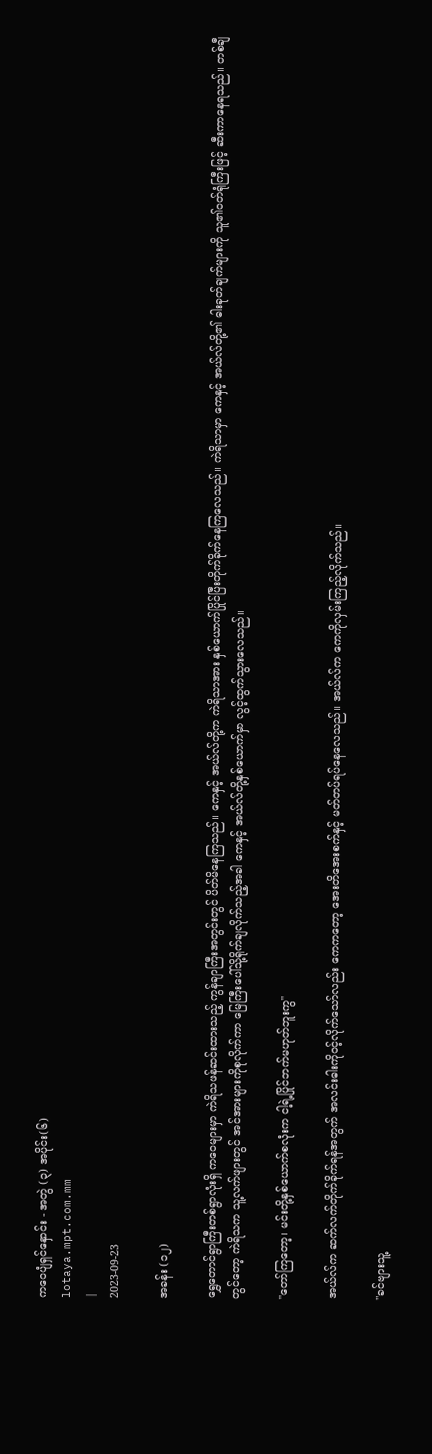ကဝေပျံရှင်နှောင်း - အတွဲ (၃) အပိုင်း(၆)
lotaya.mpt.com.mm
|
2023-09-23

အခန်း (၁၂)

ရွှေတောင်ရွာကြီးတစ်ရွာလုံးရှိ ကဝေများမှာ ကဲရိသဖန်ဆင်းထားသည့် ကွန်ချာကြီးအတွင်းတွင် ပိတ်မိနေကြသည်။ ကေနှင့် အယ်လ်တို့က ကဲရိသာအား နှစ်ယောက်ပြိုင်ပြီးတိုက်ခိုက်နေကြလေသည်။ ကဲရိသာမှာ ကေနှင့် အယ်လ်တို့၏ ဓါးခုတ်ချက်များကို သူ၏ဝတ်ရုံကြီးဖြင့် ဆီးကာနေရသည်။ တစ်ချီတွင်တော့ ကဲရိသက သူ့လက်ဖျားတွင် အင်အားများကိုစုလိုက်ကာ မြေကြီးပေါ်သို့ရိုက်ချလိုက်သည့်အခါ ကေနှင့် အယ်လ်တို့နှစ်ယောက်မှာ လွင့်ထွက်သွားလေသည်။

"တော်ကြတော့၊ မင်းတို့နှစ်ယောက်စလုံးက ငါ့ရဲ့ပြိုင်ဘက်မဟုတ်ဘူးကွ"

အယ်လ်က ဆက်လက်တိုက်ခိုက်ရန်အတွက် အလင်းဓါးကိုဝင့်လိုက်သော်လည်း ကေကတော့ အေးတိအေးစက်နှင့် မတ်တပ်ရပ်နေလေသည်။ အယ်လ်က ကေကိုလှမ်းကြည့်လိုက်သည်။

"ခင်ဗျားသူ့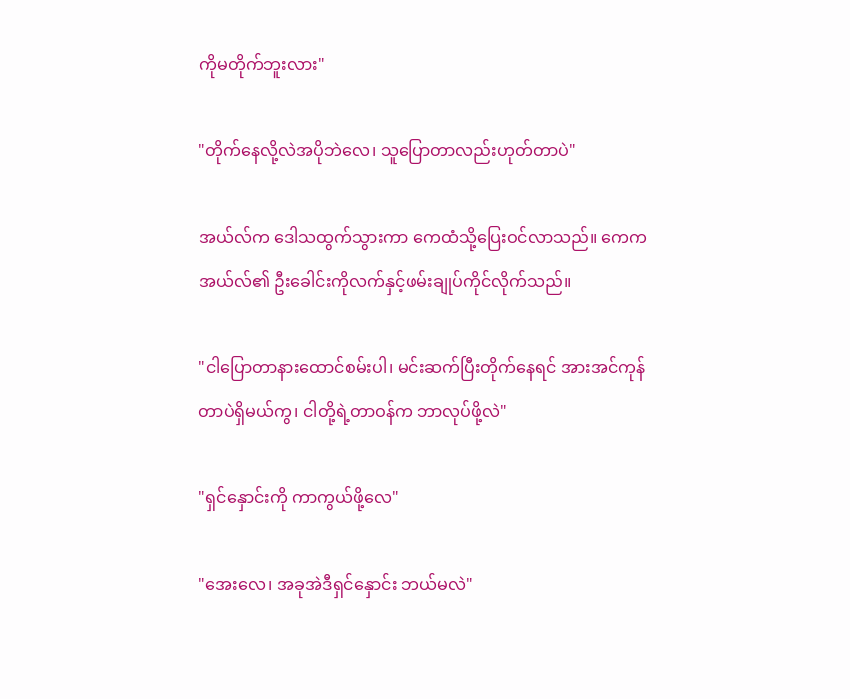ကိုမတိုက်ဘူးလား"

"တိုက်နေလို့လဲအပိုဘဲလေ၊ သူပြောတာလည်းဟုတ်တာပဲ"

အယ်လ်က ဒေါသထွက်သွားကာ ကေထံသို့ပြေးဝင်လာသည်။ ကေက အယ်လ်၏ ဦးခေါင်းကိုလက်နှင့်ဖမ်းချုပ်ကိုင်လိုက်သည်။

"ငါပြောတာနားထောင်စမ်းပါ၊ မင်းဆက်ပြီးတိုက်နေရင် အားအင်ကုန်တာပဲရှိမယ်ကွ၊ ငါတို့ရဲ့တာဝန်က ဘာလုပ်ဖို့လဲ"

"ရှင်နှောင်းကို ကာကွယ်ဖို့လေ"

"အေးလေ၊ အခုအဲဒီရှင်နှောင်း ဘယ်မလဲ"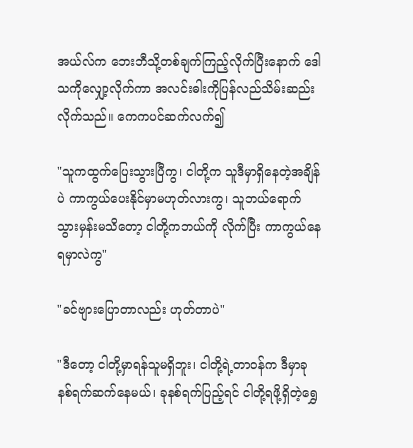အယ်လ်က ဘေးဘီသို့တစ်ချက်ကြည့်လိုက်ပြီးနောက် ဒေါသကိုလျှော့လိုက်ကာ အလင်းဓါးကိုပြန်လည်သိမ်းဆည်းလိုက်သည်။ ကေကပင်ဆက်လက်၍

"သူကထွက်ပြေးသွားပြီကွ၊ ငါတို့က သူဒီမှာရှိနေတဲ့အချိန်ပဲ ကာကွယ်ပေးနိုင်မှာမဟုတ်လားကွ၊ သူဘယ်ရောက်သွားမှန်းမသိတော့ ငါတို့ကဘယ်ကို လိုက်ပြီး ကာကွယ်နေရမှာလဲကွ"

"ခင်ဗျားပြောတာလည်း ဟုတ်တာပဲ"

"ဒီတော့ ငါတို့မှာရန်သူမရှိဘူး၊ ငါတို့ရဲ့တာဝန်က ဒီမှာခုနစ်ရက်ဆက်နေမယ်၊ ခုနစ်ရက်ပြည့်ရင် ငါတို့ရဖို့ရှိတဲ့ရွှေ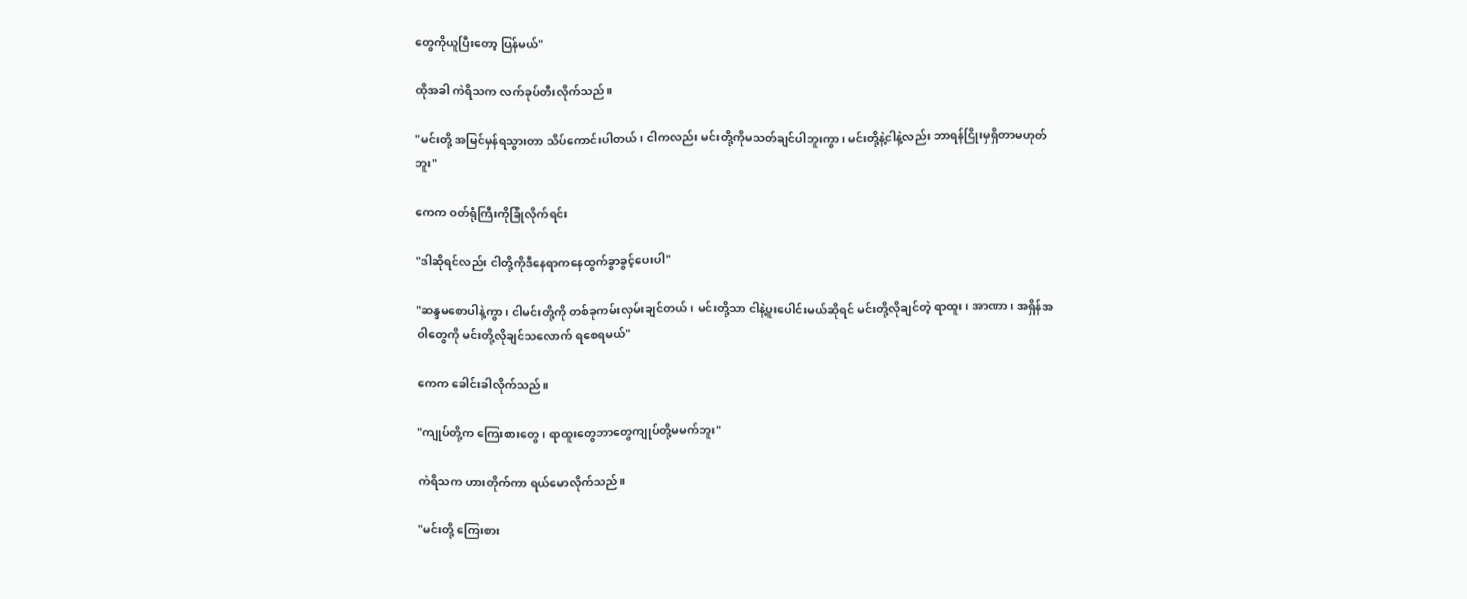တွေကိုယူပြီးတော့ ပြန်မယ်"

ထိုအခါ ကဲရိသက လက်ခုပ်တီးလိုက်သည်။

"မင်းတို့ အမြင်မှန်ရသွားတာ သိပ်ကောင်းပါတယ်၊ ငါကလည်း မင်းတို့ကိုမသတ်ချင်ပါဘူးကွာ၊ မင်းတို့နဲ့ငါနဲ့လည်း ဘာရန်ငြိုးမှရှိတာမဟုတ်ဘူး"

ကေက ဝတ်ရုံကြီးကိုခြုံလိုက်ရင်း

"ဒါဆိုရင်လည်း ငါတို့ကိုဒီနေရာကနေထွက်ခွာခွင့်ပေးပါ"

"ဆန္ဒမစောပါနဲ့ကွာ၊ ငါမင်းတို့ကို တစ်ခုကမ်းလှမ်းချင်တယ်၊ မင်းတို့သာ ငါနဲ့ပူးပေါင်းမယ်ဆိုရင် မင်းတို့လိုချင်တဲ့ ရာထူး၊ အာဏာ၊ အရှိန်အဝါတွေကို မင်းတို့လိုချင်သလောက် ရစေရမယ်"

ကေက ခေါင်းခါလိုက်သည်။

"ကျုပ်တို့က ကြေးစားတွေ၊ ရာထူးတွေဘာတွေကျုပ်တို့မမက်ဘူး"

ကဲရိသက ဟားတိုက်ကာ ရယ်မောလိုက်သည်။

"မင်းတို့ ကြေးစား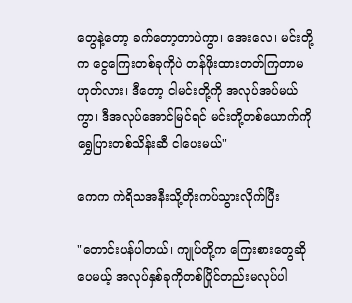တွေနဲ့တော့ ခက်တော့တာပဲကွာ၊ အေးလေ၊ မင်းတို့က ငွေကြေးတစ်ခုကိုပဲ တန်ဖိုးထားတတ်ကြတာမဟုတ်လား၊ ဒီတော့ ငါမင်းတို့ကို အလုပ်အပ်မယ်ကွာ၊ ဒီအလုပ်အောင်မြင်ရင် မင်းတို့တစ်ယောက်ကို ရွှေပြားတစ်သိန်းဆီ ငါပေးမယ်"

ကေက ကဲရိသအနီးသို့တိုးကပ်သွားလိုက်ပြီး

"တောင်းပန်ပါတယ်၊ ကျုပ်တို့က ကြေးစားတွေဆိုပေမယ့် အလုပ်နှစ်ခုကိုတစ်ပြိုင်တည်းမလုပ်ပါ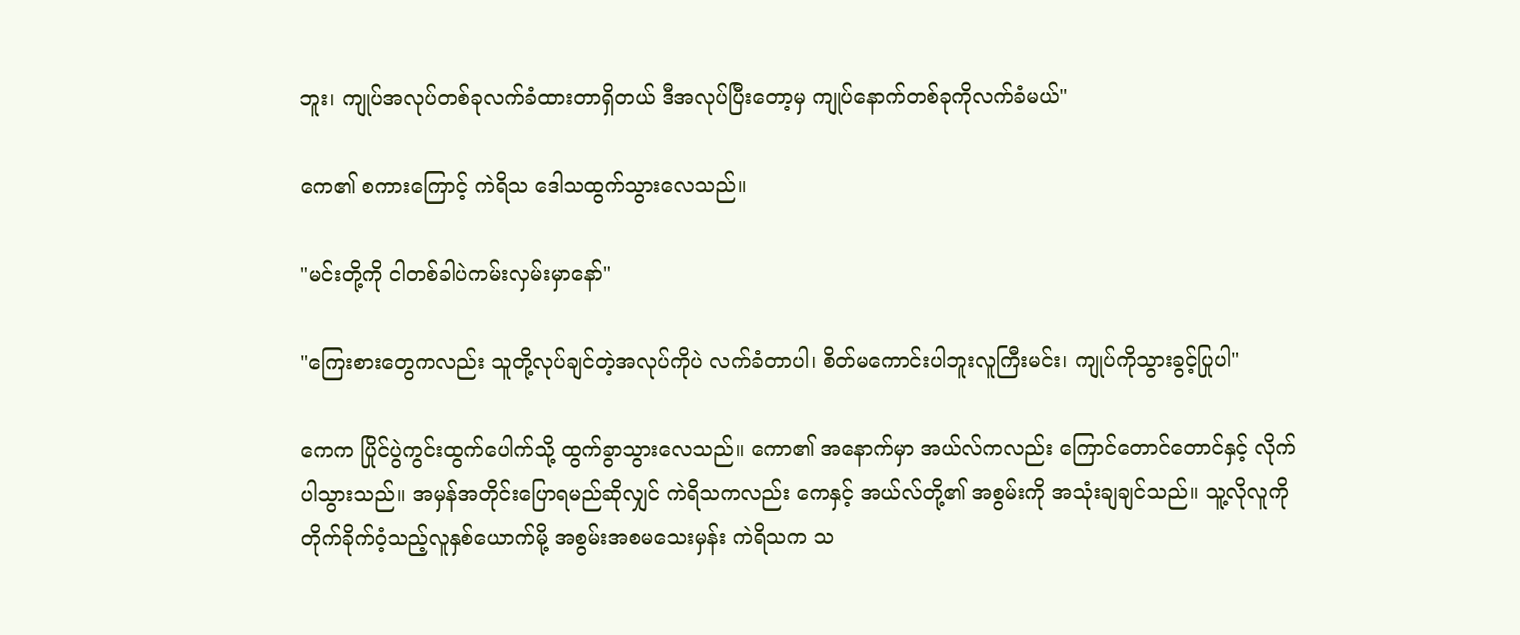ဘူး၊ ကျုပ်အလုပ်တစ်ခုလက်ခံထားတာရှိတယ် ဒီအလုပ်ပြီးတော့မှ ကျုပ်နောက်တစ်ခုကိုလက်ခံမယ်"

ကေ၏ စကားကြောင့် ကဲရိသ ဒေါသထွက်သွားလေသည်။

"မင်းတို့ကို ငါတစ်ခါပဲကမ်းလှမ်းမှာနော်"

"ကြေးစားတွေကလည်း သူတို့လုပ်ချင်တဲ့အလုပ်ကိုပဲ လက်ခံတာပါ၊ စိတ်မကောင်းပါဘူးလူကြီးမင်း၊ ကျုပ်ကိုသွားခွင့်ပြုပါ"

ကေက ပြိုင်ပွဲကွင်းထွက်ပေါက်သို့ ထွက်ခွာသွားလေသည်။ ကော၏ အနောက်မှာ အယ်လ်ကလည်း ကြောင်တောင်တောင်နှင့် လိုက်ပါသွားသည်။ အမှန်အတိုင်းပြောရမည်ဆိုလျှင် ကဲရိသကလည်း ကေနှင့် အယ်လ်တို့၏ အစွမ်းကို အသုံးချချင်သည်။ သူ့လိုလူကို တိုက်ခိုက်ဝံ့သည့်လူနှစ်ယောက်မို့ အစွမ်းအစမသေးမှန်း ကဲရိသက သ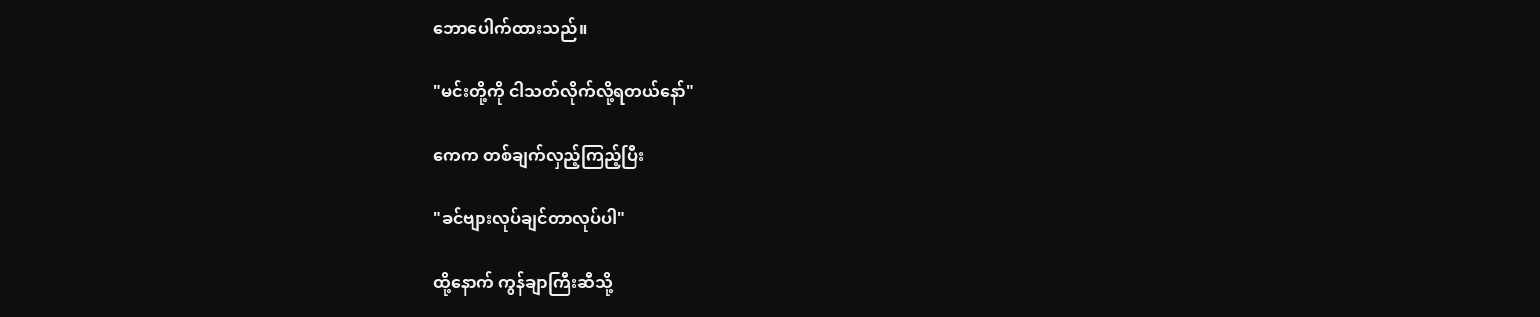ဘောပေါက်ထားသည်။

"မင်းတို့ကို ငါသတ်လိုက်လို့ရတယ်နော်"

ကေက တစ်ချက်လှည့်ကြည့်ပြီး

"ခင်ဗျားလုပ်ချင်တာလုပ်ပါ"

ထို့နောက် ကွန်ချာကြီးဆီသို့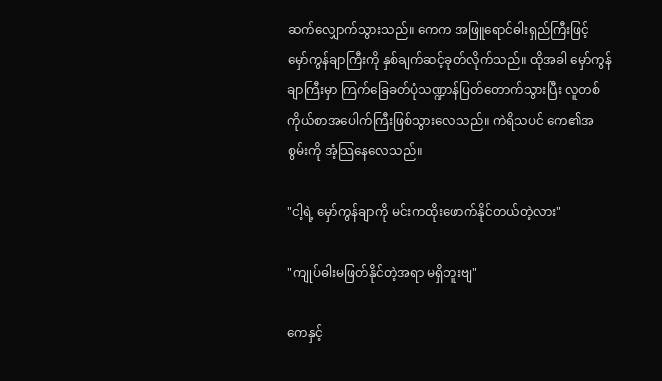ဆက်လျှောက်သွားသည်။ ကေက အဖြူရောင်ဓါးရှည်ကြီးဖြင့် မှော်ကွန်ချာကြီးကို နှစ်ချက်ဆင့်ခုတ်လိုက်သည်။ ထိုအခါ မှော်ကွန်ချာကြီးမှာ ကြက်ခြေခတ်ပုံသဏ္ဍာန်ပြတ်တောက်သွားပြီး လူတစ်ကိုယ်စာအပေါက်ကြီးဖြစ်သွားလေသည်။ ကဲရိသပင် ကေ၏အစွမ်းကို အံ့သြနေလေသည်။

"ငါ့ရဲ့ မှော်ကွန်ချာကို မင်းကထိုးဖောက်နိုင်တယ်တဲ့လား"

"ကျုပ်ဓါးမဖြတ်နိုင်တဲ့အရာ မရှိဘူးဗျ"

ကေနှင့်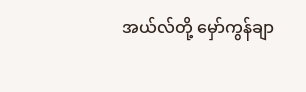အယ်လ်တို့ မှော်ကွန်ချာ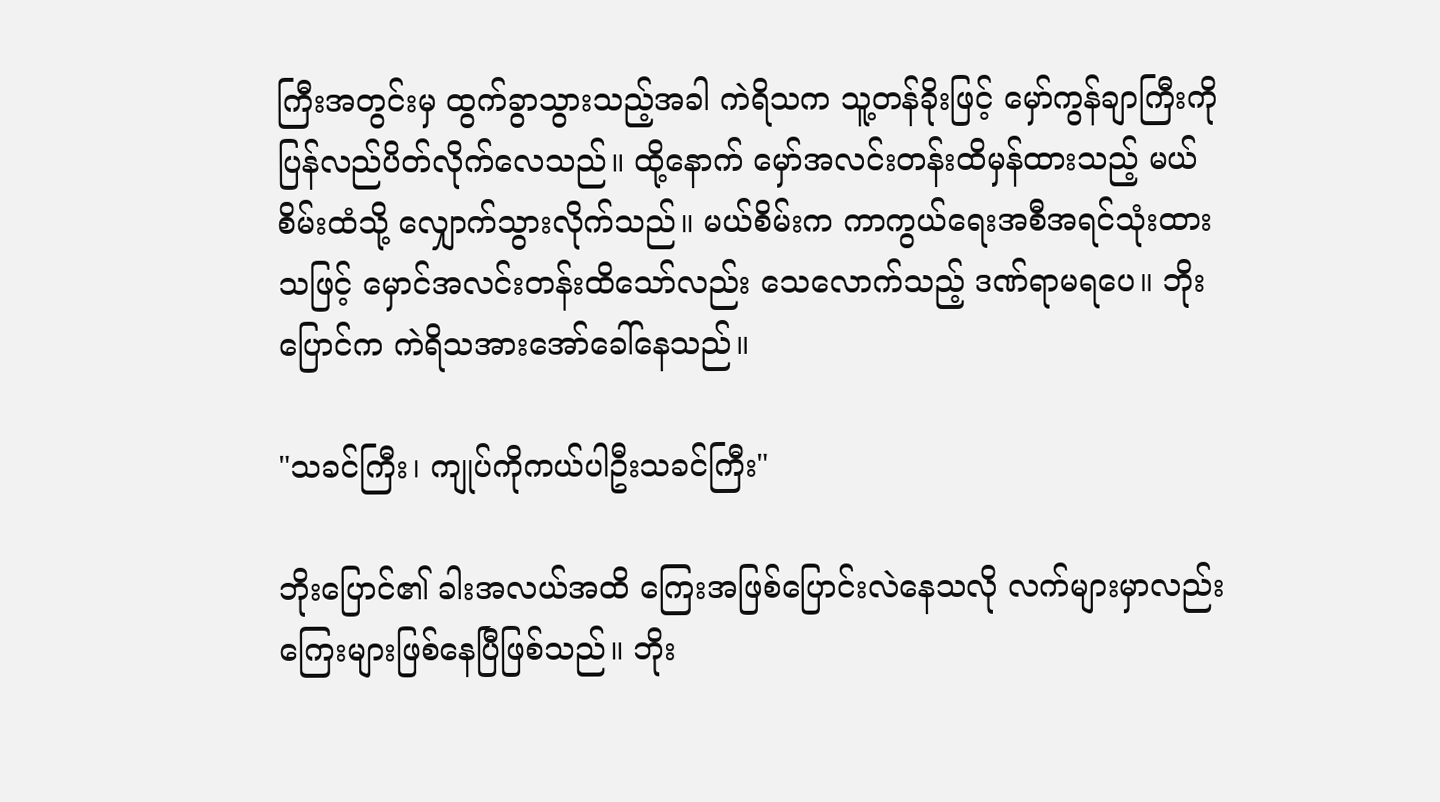ကြီးအတွင်းမှ ထွက်ခွာသွားသည့်အခါ ကဲရိသက သူ့တန်ခိုးဖြင့် မှော်ကွန်ချာကြီးကို ပြန်လည်ပိတ်လိုက်လေသည်။ ထို့နောက် မှော်အလင်းတန်းထိမှန်ထားသည့် မယ်စိမ်းထံသို့ လျှောက်သွားလိုက်သည်။ မယ်စိမ်းက ကာကွယ်ရေးအစီအရင်သုံးထားသဖြင့် မှောင်အလင်းတန်းထိသော်လည်း သေလောက်သည့် ဒဏ်ရာမရပေ။ ဘိုးပြောင်က ကဲရိသအားအော်ခေါ်နေသည်။

"သခင်ကြီး၊ ကျုပ်ကိုကယ်ပါဦးသခင်ကြီး"

ဘိုးပြောင်၏ ခါးအလယ်အထိ ကြေးအဖြစ်ပြောင်းလဲနေသလို လက်များမှာလည်း ကြေးများဖြစ်နေပြီဖြစ်သည်။ ဘိုး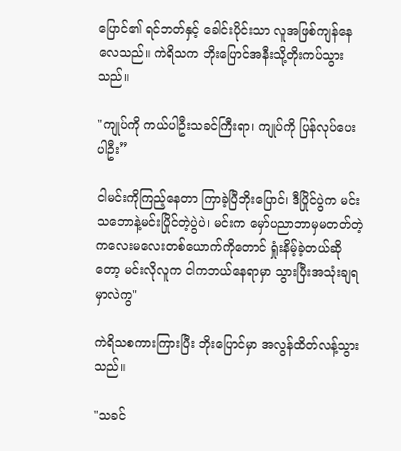ပြောင်၏ ရင်ဘတ်နှင့် ခေါင်းပိုင်းသာ လူအဖြစ်ကျန်နေလေသည်။ ကဲရိသက ဘိုးပြောင်အနီးသို့တိုးကပ်သွားသည်။

"ကျုပ်ကို ကယ်ပါဦးသခင်ကြီးရာ၊ ကျုပ်ကို ပြန်လုပ်ပေးပါဦး”

ငါမင်းကိုကြည့်နေတာ ကြာခဲ့ပြီဘိုးပြောင်၊ ဒီပြိုင်ပွဲက မင်းသဘောနဲ့မင်းပြိုင်တဲ့ပွဲပဲ၊ မင်းက မှော်ပညာဘာမှမတတ်တဲ့ ကလေးမလေးတစ်ယောက်ကိုတောင် ရှုံးနိမ့်ခဲ့တယ်ဆိုတော့ မင်းလိုလူက ငါကဘယ်နေရာမှာ သွားပြီးအသုံးချရမှာလဲကွ"

ကဲရိသစကားကြားပြီး ဘိုးပြောင်မှာ အလွန်ထိတ်လန့်သွားသည်။

"သခင်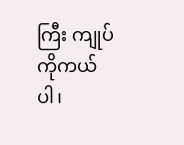ကြီး ကျုပ်ကိုကယ်ပါ၊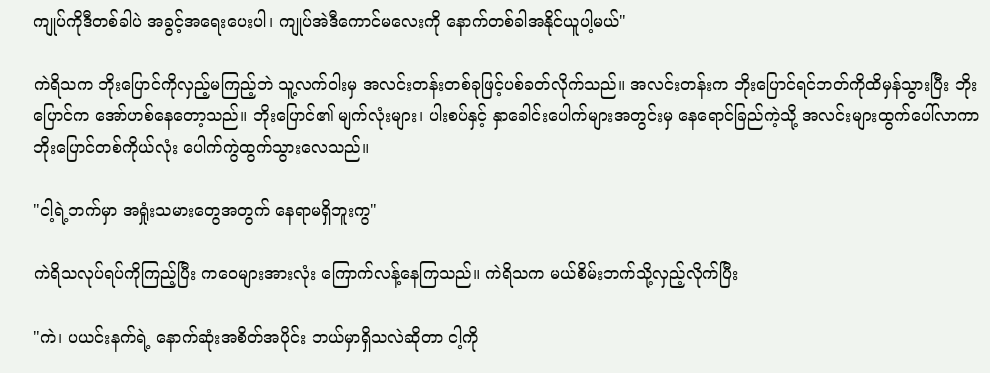ကျုပ်ကိုဒီတစ်ခါပဲ အခွင့်အရေးပေးပါ၊ ကျုပ်အဲဒီကောင်မလေးကို နောက်တစ်ခါအနိုင်ယူပါ့မယ်"

ကဲရိသက ဘိုးပြောင်ကိုလှည့်မကြည့်ဘဲ သူ့လက်ဝါးမှ အလင်းတန်းတစ်ခုဖြင့်ပစ်ခတ်လိုက်သည်။ အလင်းတန်းက ဘိုးပြောင်ရင်ဘတ်ကိုထိမှန်သွားပြီး ဘိုးပြောင်က အော်ဟစ်နေတော့သည်။ ဘိုးပြောင်၏ မျက်လုံးများ၊ ပါးစပ်နှင့် နှာခေါင်းပေါက်များအတွင်းမှ နေရောင်ခြည်ကဲ့သို့ အလင်းများထွက်ပေါ်လာကာ ဘိုးပြောင်တစ်ကိုယ်လုံး ပေါက်ကွဲထွက်သွားလေသည်။

"ငါ့ရဲ့ဘက်မှာ အရှုံးသမားတွေအတွက် နေရာမရှိဘူးကွ"

ကဲရိသလုပ်ရပ်ကိုကြည့်ပြီး ကဝေများအားလုံး ကြောက်လန့်နေကြသည်။ ကဲရိသက မယ်စိမ်းဘက်သို့လှည့်လိုက်ပြီး

"ကဲ၊ ပယင်းနက်ရဲ့ နောက်ဆုံးအစိတ်အပိုင်း ဘယ်မှာရှိသလဲဆိုတာ ငါ့ကို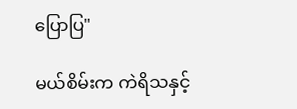ပြောပြ"

မယ်စိမ်းက ကဲရိသနှင့်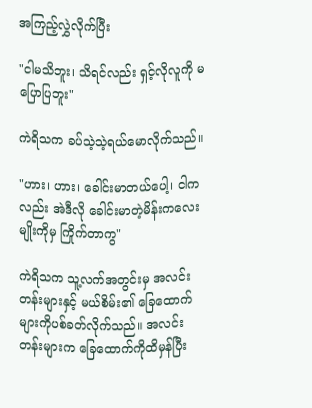အကြည့်လွှဲလိုက်ပြီး

"ငါမသိဘူး၊ သိရင်လည်း ရှင့်လိုလူကို မပြောပြဘူး"

ကဲရိသက ခပ်သဲ့သဲ့ရယ်မောလိုက်သည်။

"ဟား၊ ဟား၊ ခေါင်းမာတယ်ပေါ့၊ ငါကလည်း အဲဒီလို ခေါင်းမာတဲ့မိန်းကလေးမျိုးကိုမှ ကြိုက်တာကွ"

ကဲရိသက သူ့လက်အတွင်းမှ အလင်းတန်းများနှင့် မယ်စိမ်း၏ ခြေထောက်များကိုပစ်ခတ်လိုက်သည်။ အလင်းတန်းများက ခြေထောက်ကိုထိမှန်ပြီး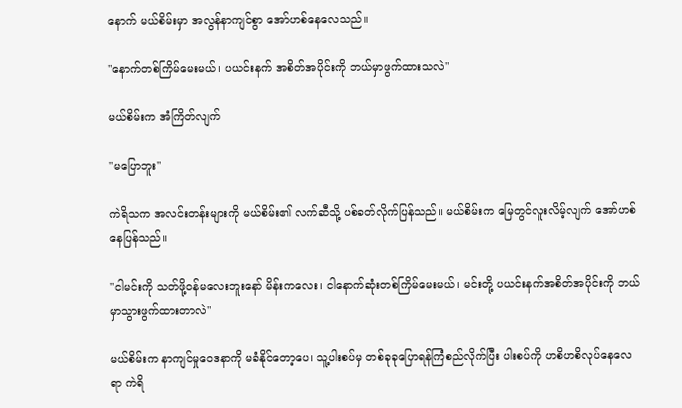နောက် မယ်စိမ်းမှာ အလွန်နာကျင်စွာ အော်ဟစ်နေလေသည်။

"နောက်တစ်ကြိမ်မေးမယ်၊ ပယင်းနက် အစိတ်အပိုင်းကို ဘယ်မှာဖွက်ထားသလဲ"

မယ်စိမ်းက အံကြိတ်လျက်

"မပြောဘူး"

ကဲရိသက အလင်းတန်းများကို မယ်စိမ်း၏ လက်ဆီသို့ ပစ်ခတ်လိုက်ပြန်သည်။ မယ်စိမ်းက မြေတွင်လူးလိမ့်လျက် အော်ဟစ်နေပြန်သည်။

"ငါမင်းကို သတ်ဖို့ဝန်မလေးဘူးနော် မိန်းကလေး၊ ငါနောက်ဆုံးတစ်ကြိမ်မေးမယ်၊ မင်းတို့ ပယင်းနက်အစိတ်အပိုင်းကို ဘယ်မှာသွားဖွက်ထားတာလဲ"

မယ်စိမ်းက နာကျင်မှုဝေဒနာကို မခံနိုင်တော့ပေ၊ သူ့ပါးစပ်မှ တစ်ခုခုပြောရန်ကြံစည်လိုက်ပြီး ပါးစပ်ကို ဟစိဟစိလုပ်နေလေရာ ကဲရိ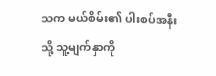သက မယ်စိမ်း၏ ပါးစပ်အနီးသို့ သူ့မျက်နှာကို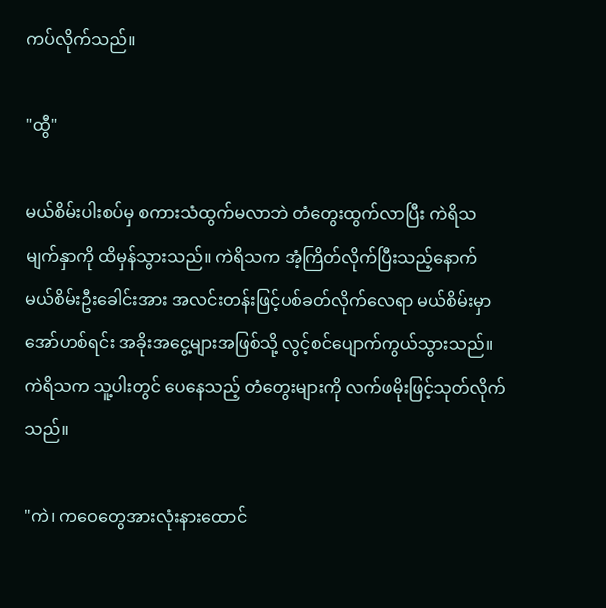ကပ်လိုက်သည်။

"ထွီ"

မယ်စိမ်းပါးစပ်မှ စကားသံထွက်မလာဘဲ တံတွေးထွက်လာပြီး ကဲရိသမျက်နှာကို ထိမှန်သွားသည်။ ကဲရိသက အံ့ကြိတ်လိုက်ပြီးသည့်နောက် မယ်စိမ်းဦးခေါင်းအား အလင်းတန်းဖြင့်ပစ်ခတ်လိုက်လေရာ မယ်စိမ်းမှာအော်ဟစ်ရင်း အခိုးအငွေ့များအဖြစ်သို့ လွင့်စင်ပျောက်ကွယ်သွားသည်။ ကဲရိသက သူ့ပါးတွင် ပေနေသည့် တံတွေးများကို လက်ဖမိုးဖြင့်သုတ်လိုက်သည်။

"ကဲ၊ ကဝေတွေအားလုံးနားထောင်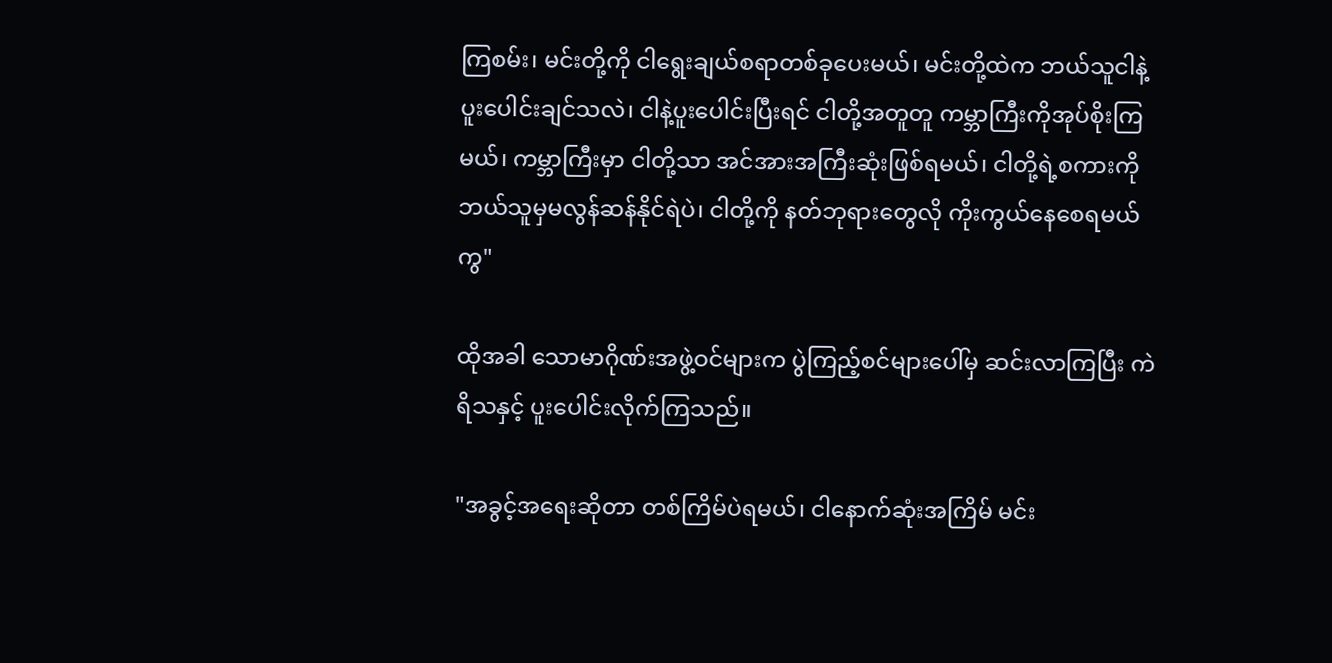ကြစမ်း၊ မင်းတို့ကို ငါရွေးချယ်စရာတစ်ခုပေးမယ်၊ မင်းတို့ထဲက ဘယ်သူငါနဲ့ ပူးပေါင်းချင်သလဲ၊ ငါနဲ့ပူးပေါင်းပြီးရင် ငါတို့အတူတူ ကမ္ဘာကြီးကိုအုပ်စိုးကြမယ်၊ ကမ္ဘာကြီးမှာ ငါတို့သာ အင်အားအကြီးဆုံးဖြစ်ရမယ်၊ ငါတို့ရဲ့စကားကို ဘယ်သူမှမလွန်ဆန်နိုင်ရဲပဲ၊ ငါတို့ကို နတ်ဘုရားတွေလို ကိုးကွယ်နေစေရမယ်ကွ"

ထိုအခါ သောမာဂိုဏ်းအဖွဲ့ဝင်များက ပွဲကြည့်စင်များပေါ်မှ ဆင်းလာကြပြီး ကဲရိသနှင့် ပူးပေါင်းလိုက်ကြသည်။

"အခွင့်အရေးဆိုတာ တစ်ကြိမ်ပဲရမယ်၊ ငါနောက်ဆုံးအကြိမ် မင်း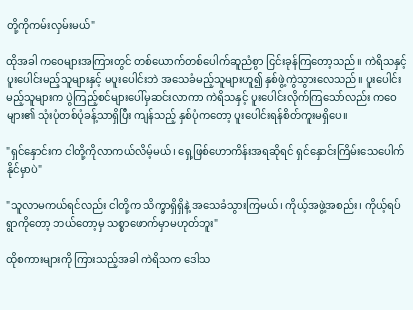တို့ကိုကမ်းလှမ်းမယ်"

ထိုအခါ ကဝေများအကြားတွင် တစ်ယောက်တစ်ပေါက်ဆူညံစွာ ငြင်းခုန်ကြတော့သည်။ ကဲရိသနှင့် ပူးပေါင်းမည့်သူများနှင့် မပူးပေါင်းဘဲ အသေခံမည့်သူများဟူ၍ နှစ်ဖွဲ့ကွဲသွားလေသည်။ ပူးပေါင်းမည့်သူများက ပွဲကြည့်စင်များပေါ်မှဆင်းလာကာ ကဲရိသနှင့် ပူးပေါင်းလိုက်ကြသော်လည်း ကဝေများ၏ သုံးပုံတစ်ပုံခန့်သာရှိပြီး ကျန်သည့် နှစ်ပုံကတော့ ပူးပေါင်းရန်စိတ်ကူးမရှိပေ။

"ရှင်နှောင်းက ငါတို့ကိုလာကယ်လိမ့်မယ်၊ ရှေ့ဖြစ်ဟောကိန်းအရဆိုရင် ရှင်နှောင်းကြိမ်းသေပေါက်နိုင်မှာပဲ"

"သူလာမကယ်ရင်လည်း ငါတို့က သိက္ခာရှိရှိနဲ့ အသေခံသွားကြမယ်၊ ကိုယ့်အဖွဲ့အစည်း၊ ကိုယ့်ရပ်ရွာကိုတော့ ဘယ်တော့မှ သစ္စာဖောက်မှာမဟုတ်ဘူး"

ထိုစကားများကို ကြားသည့်အခါ ကဲရိသက ဒေါသ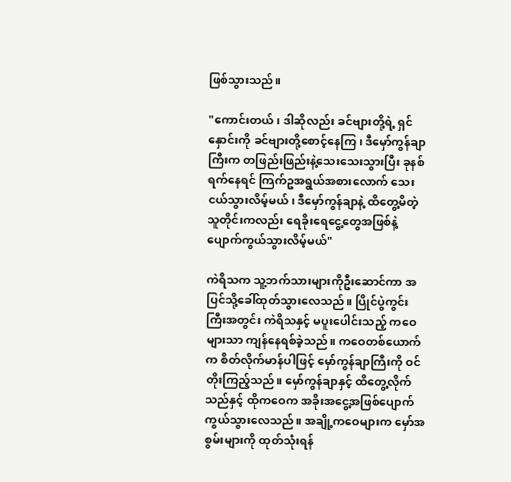ဖြစ်သွားသည်။

"ကောင်းတယ်၊ ဒါဆိုလည်း ခင်ဗျားတို့ရဲ့ ရှင်နှောင်းကို ခင်ဗျားတို့စောင့်နေကြ၊ ဒီမှော်ကွန်ချာကြီးက တဖြည်းဖြည်းနဲ့သေးသေးသွားပြီး ခုနစ်ရက်နေရင် ကြက်ဥအရွယ်အစားလောက် သေးငယ်သွားလိမ့်မယ်၊ ဒီမှော်ကွန်ချာနဲ့ ထိတွေ့မိတဲ့သူတိုင်းကလည်း ရေခိုးရေငွေ့တွေအဖြစ်နဲ့ ပျောက်ကွယ်သွားလိမ့်မယ်"

ကဲရိသက သူ့ဘက်သားများကိုဦးဆောင်ကာ အပြင်သို့ခေါ်ထုတ်သွားလေသည်။ ပြိုင်ပွဲကွင်းကြီးအတွင်း ကဲရိသနှင့် မပူးပေါင်းသည့် ကဝေများသာ ကျန်နေရစ်ခဲ့သည်။ ကဝေတစ်ယောက်က စိတ်လိုက်မာန်ပါဖြင့် မှော်ကွန်ချာကြီးကို ဝင်တိုးကြည့်သည်။ မှော်ကွန်ချာနှင့် ထိတွေ့လိုက်သည်နှင့် ထိုကဝေက အခိုးအငွေ့အဖြစ်ပျောက်ကွယ်သွားလေသည်။ အချို့ကဝေများက မှော်အစွမ်းများကို ထုတ်သုံးရန်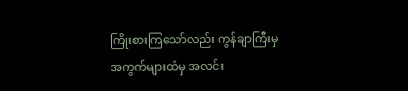ကြိုးစားကြသော်လည်း ကွန်ချာကြီးမှ အကွက်များထံမှ အလင်း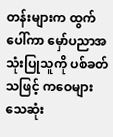တန်းများက ထွက်ပေါ်ကာ မှော်ပညာအသုံးပြုသူကို ပစ်ခတ်သဖြင့် ကဝေများသေဆုံး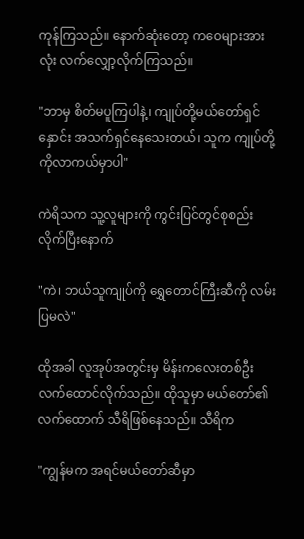ကုန်ကြသည်။ နောက်ဆုံးတော့ ကဝေများအားလုံး လက်လျှော့လိုက်ကြသည်။

"ဘာမှ စိတ်မပူကြပါနဲ့၊ ကျုပ်တို့မယ်တော်ရှင်နှောင်း အသက်ရှင်နေသေးတယ်၊ သူက ကျုပ်တို့ကိုလာကယ်မှာပါ"

ကဲရိသက သူ့လူများကို ကွင်းပြင်တွင်စုစည်းလိုက်ပြီးနောက်

"ကဲ၊ ဘယ်သူကျုပ်ကို ရွှေတောင်ကြီးဆီကို လမ်းပြမလဲ"

ထိုအခါ လူအုပ်အတွင်းမှ မိန်းကလေးတစ်ဦးလက်ထောင်လိုက်သည်။ ထိုသူမှာ မယ်တော်၏လက်ထောက် သီရိဖြစ်နေသည်။ သီရိက

"ကျွန်မက အရင်မယ်တော်ဆီမှာ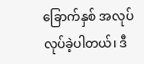ခြောက်နှစ် အလုပ်လုပ်ခဲ့ပါတယ်၊ ဒီ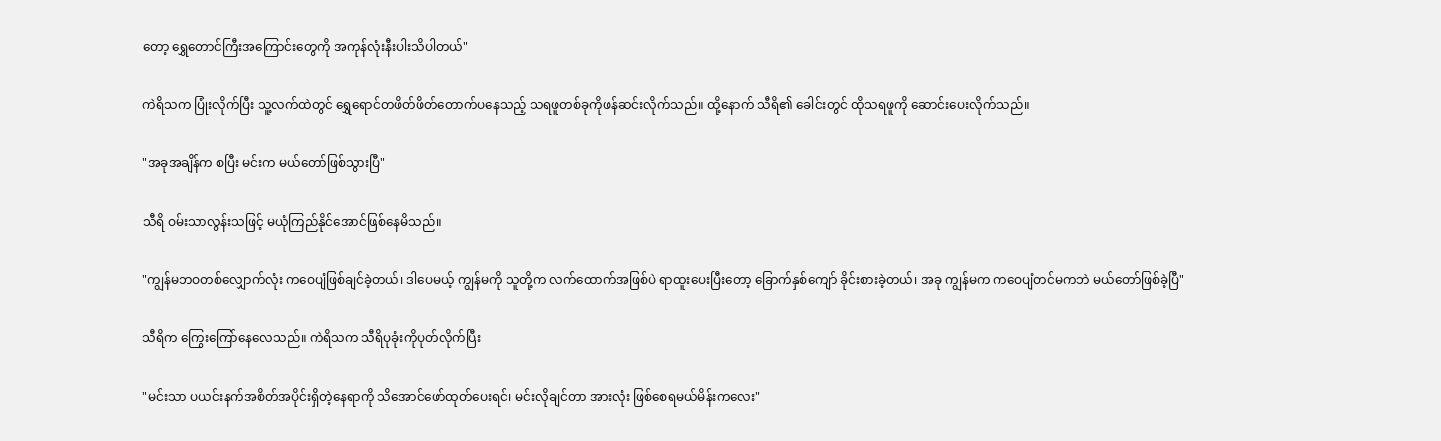တော့ ရွှေတောင်ကြီးအကြောင်းတွေကို အကုန်လုံးနီးပါးသိပါတယ်"

ကဲရိသက ပြုံးလိုက်ပြီး သူ့လက်ထဲတွင် ရွှေရောင်တဖိတ်ဖိတ်တောက်ပနေသည့် သရဖူတစ်ခုကိုဖန်ဆင်းလိုက်သည်။ ထို့နောက် သီရိ၏ ခေါင်းတွင် ထိုသရဖူကို ဆောင်းပေးလိုက်သည်။

"အခုအချိန်က စပြီး မင်းက မယ်တော်ဖြစ်သွားပြီ"

သီရိ ဝမ်းသာလွန်းသဖြင့် မယုံကြည်နိုင်အောင်ဖြစ်နေမိသည်။

"ကျွန်မဘဝတစ်လျှောက်လုံး ကဝေပျံဖြစ်ချင်ခဲ့တယ်၊ ဒါပေမယ့် ကျွန်မကို သူတို့က လက်ထောက်အဖြစ်ပဲ ရာထူးပေးပြီးတော့ ခြောက်နှစ်ကျော် ခိုင်းစားခဲ့တယ်၊ အခု ကျွန်မက ကဝေပျံတင်မကဘဲ မယ်တော်ဖြစ်ခဲ့ပြီ"

သီရိက ကြွေးကြော်နေလေသည်။ ကဲရိသက သီရိပုခုံးကိုပုတ်လိုက်ပြီး

"မင်းသာ ပယင်းနက်အစိတ်အပိုင်းရှိတဲ့နေရာကို သိအောင်ဖော်ထုတ်ပေးရင်၊ မင်းလိုချင်တာ အားလုံး ဖြစ်စေရမယ်မိန်းကလေး"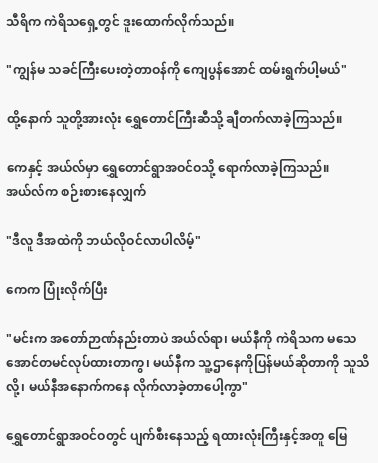သီရိက ကဲရိသရှေ့တွင် ဒူးထောက်လိုက်သည်။

"ကျွန်မ သခင်ကြီးပေးတဲ့တာဝန်ကို ကျေပွန်အောင် ထမ်းရွက်ပါ့မယ်"

ထို့နောက် သူတို့အားလုံး ရွှေတောင်ကြီးဆီသို့ ချီတက်လာခဲ့ကြသည်။

ကေနှင့် အယ်လ်မှာ ရွှေတောင်ရွာအဝင်ဝသို့ ရောက်လာခဲ့ကြသည်။ အယ်လ်က စဉ်းစားနေလျှက်

"ဒီလူ ဒီအထဲကို ဘယ်လိုဝင်လာပါလိမ့်"

ကေက ပြုံးလိုက်ပြီး

"မင်းက အတော်ဉာဏ်နည်းတာပဲ အယ်လ်ရာ၊ မယ်နီကို ကဲရိသက မသေအောင်တမင်လုပ်ထားတာကွ၊ မယ်နီက သူ့ဌာနေကိုပြန်မယ်ဆိုတာကို သူသိလို့၊ မယ်နီအနောက်ကနေ လိုက်လာခဲ့တာပေါ့ကွာ"

ရွှေတောင်ရွာအဝင်ဝတွင် ပျက်စီးနေသည့် ရထားလုံးကြီးနှင့်အတူ မြေ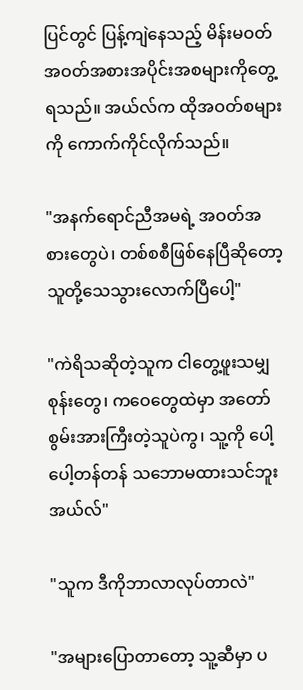ပြင်တွင် ပြန့်ကျဲနေသည့် မိန်းမဝတ် အဝတ်အစားအပိုင်းအစများကိုတွေ့ရသည်။ အယ်လ်က ထိုအဝတ်စများကို ကောက်ကိုင်လိုက်သည်။

"အနက်ရောင်ညီအမရဲ့ အဝတ်အစားတွေပဲ၊ တစ်စစီဖြစ်နေပြီဆိုတော့ သူတို့သေသွားလောက်ပြီပေါ့"

"ကဲရိသဆိုတဲ့သူက ငါတွေ့ဖူးသမျှ စုန်းတွေ၊ ကဝေတွေထဲမှာ အတော်စွမ်းအားကြီးတဲ့သူပဲကွ၊ သူ့ကို ပေါ့ပေါ့တန်တန် သဘောမထားသင်ဘူးအယ်လ်"

"သူက ဒီကိုဘာလာလုပ်တာလဲ"

"အများပြောတာတော့ သူ့ဆီမှာ ပ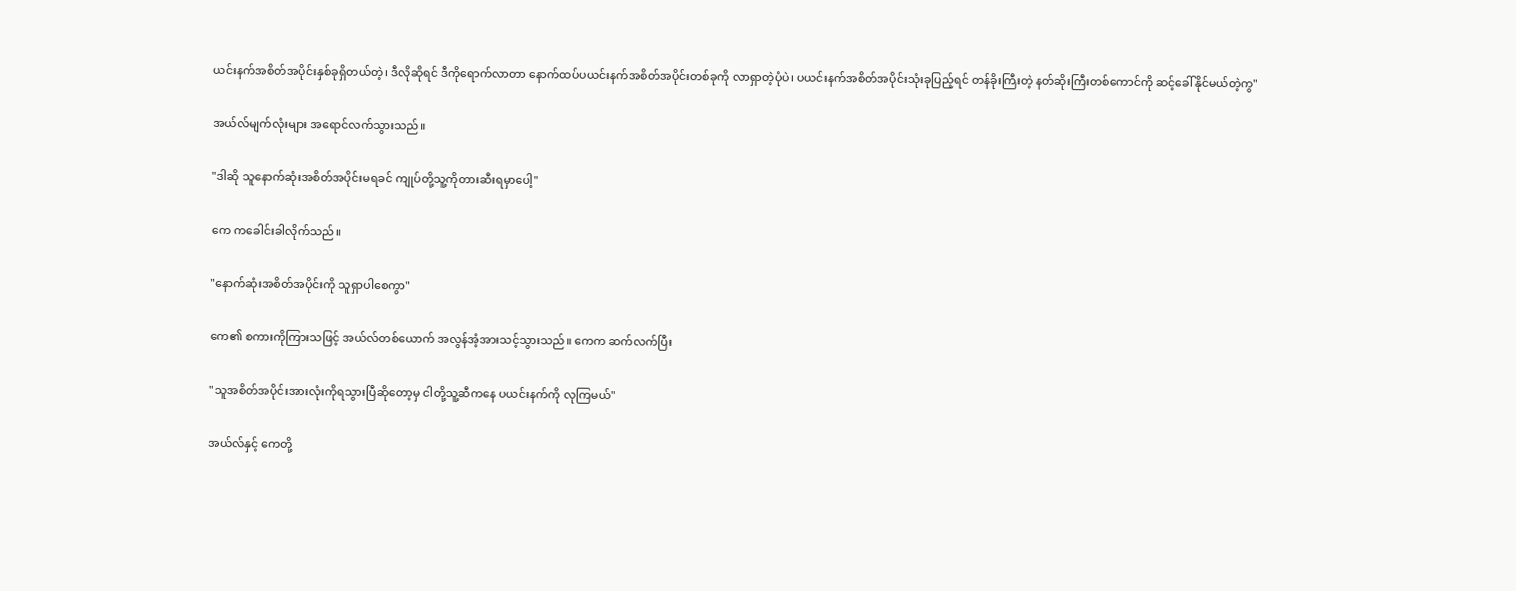ယင်းနက်အစိတ်အပိုင်းနှစ်ခုရှိတယ်တဲ့၊ ဒီလိုဆိုရင် ဒီကိုရောက်လာတာ နောက်ထပ်ပယင်းနက်အစိတ်အပိုင်းတစ်ခုကို လာရှာတဲ့ပုံပဲ၊ ပယင်းနက်အစိတ်အပိုင်းသုံးခုပြည့်ရင် တန်ခိုးကြီးတဲ့ နတ်ဆိုးကြီးတစ်ကောင်ကို ဆင့်ခေါ်နိုင်မယ်တဲ့ကွ"

အယ်လ်မျက်လုံးများ အရောင်လက်သွားသည်။

"ဒါဆို သူနောက်ဆုံးအစိတ်အပိုင်းမရခင် ကျုပ်တို့သူ့ကိုတားဆီးရမှာပေါ့"

ကေ ကခေါင်းခါလိုက်သည်။

"နောက်ဆုံးအစိတ်အပိုင်းကို သူရှာပါစေကွာ"

ကေ၏ စကားကိုကြားသဖြင့် အယ်လ်တစ်ယောက် အလွန်အံ့အားသင့်သွားသည်။ ကေက ဆက်လက်ပြီး

"သူအစိတ်အပိုင်းအားလုံးကိုရသွားပြီဆိုတော့မှ ငါတို့သူ့ဆီကနေ ပယင်းနက်ကို လုကြမယ်"

အယ်လ်နှင့် ကေတို့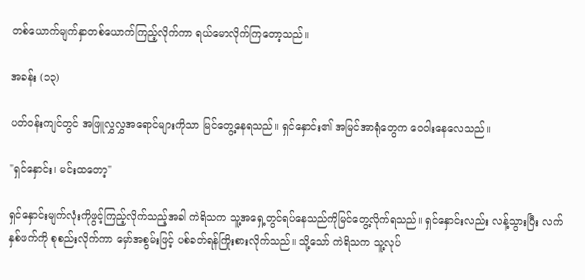တစ်ယောက်မျက်နှာတစ်ယောက်ကြည့်လိုက်ကာ ရယ်မောလိုက်ကြတော့သည်။

အခန်း (၁၃)

ပတ်ဝန်းကျင်တွင် အဖြူလွှလွှအရောင်များကိုသာ မြင်တွေ့နေရသည်။ ရှင်နှောင်း၏ အမြင်အာရုံတွေက ဝေဝါးနေလေသည်။

"ရှင်နှောင်း၊ မင်းထတော့"

ရှင်နှောင်းမျက်လုံးကိုဖွင့်ကြည့်လိုက်သည့်အခါ ကဲရိသက သူ့အရှေ့တွင်ရပ်နေသည်ကိုမြင်တွေ့လိုက်ရသည်။ ရှင်နှောင်းလည်း လန့်သွားပြီး လက်နှစ်ဖက်ကို စုစည်းလိုက်ကာ မှော်အစွမ်းဖြင့် ပစ်ခတ်ရန်ကြိုးစားလိုက်သည်။ သို့သော် ကဲရိသက သူ့လုပ်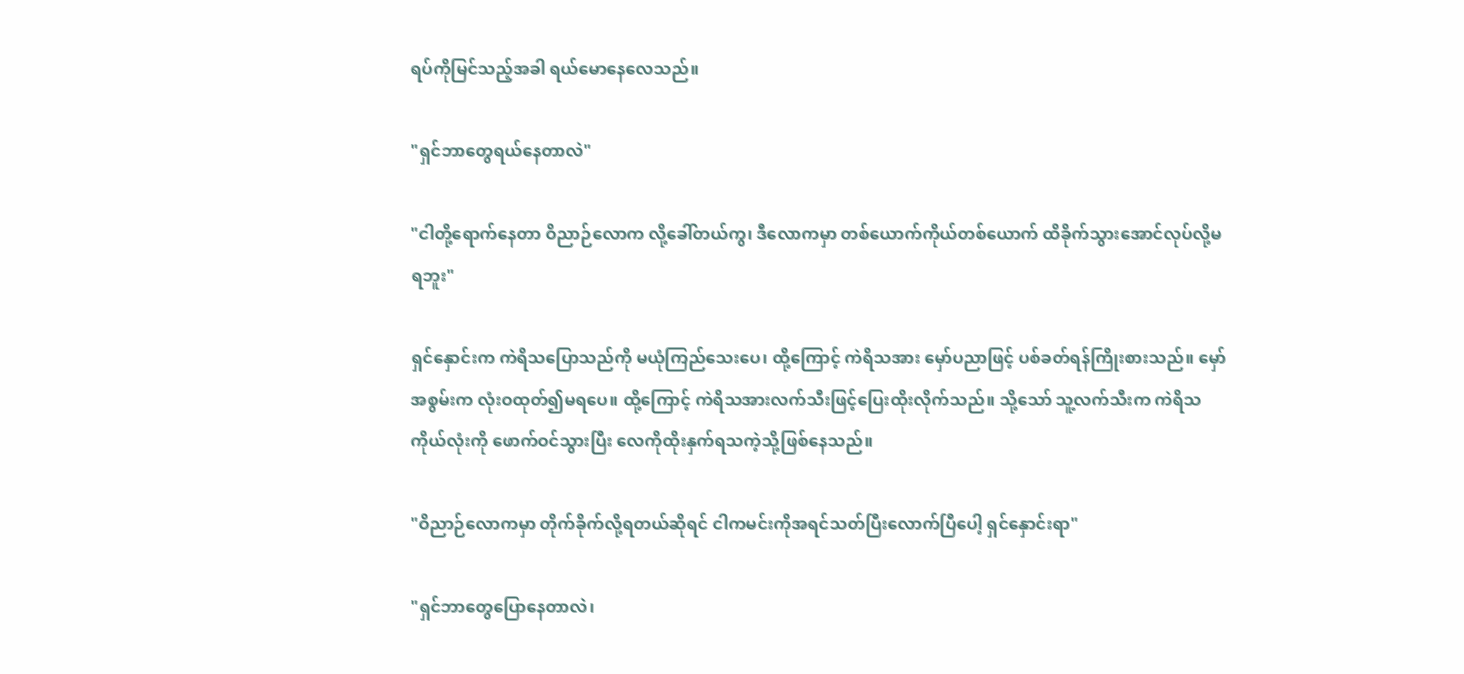ရပ်ကိုမြင်သည့်အခါ ရယ်မောနေလေသည်။

"ရှင်ဘာတွေရယ်နေတာလဲ"

"ငါတို့ရောက်နေတာ ဝိညာဉ်လောက လို့ခေါ်တယ်ကွ၊ ဒီလောကမှာ တစ်ယောက်ကိုယ်တစ်ယောက် ထိခိုက်သွားအောင်လုပ်လို့မရဘူး"

ရှင်နှောင်းက ကဲရိသပြောသည်ကို မယုံကြည်သေးပေ၊ ထို့ကြောင့် ကဲရိသအား မှော်ပညာဖြင့် ပစ်ခတ်ရန်ကြိုးစားသည်။ မှော်အစွမ်းက လုံးဝထုတ်၍မရပေ။ ထို့ကြောင့် ကဲရိသအားလက်သီးဖြင့်ပြေးထိုးလိုက်သည်။ သို့သော် သူ့လက်သီးက ကဲရိသကိုယ်လုံးကို ဖောက်ဝင်သွားပြီး လေကိုထိုးနှက်ရသကဲ့သို့ဖြစ်နေသည်။

"ဝိညာဉ်လောကမှာ တိုက်ခိုက်လို့ရတယ်ဆိုရင် ငါကမင်းကိုအရင်သတ်ပြီးလောက်ပြီပေါ့ ရှင်နှောင်းရာ"

"ရှင်ဘာတွေပြောနေတာလဲ၊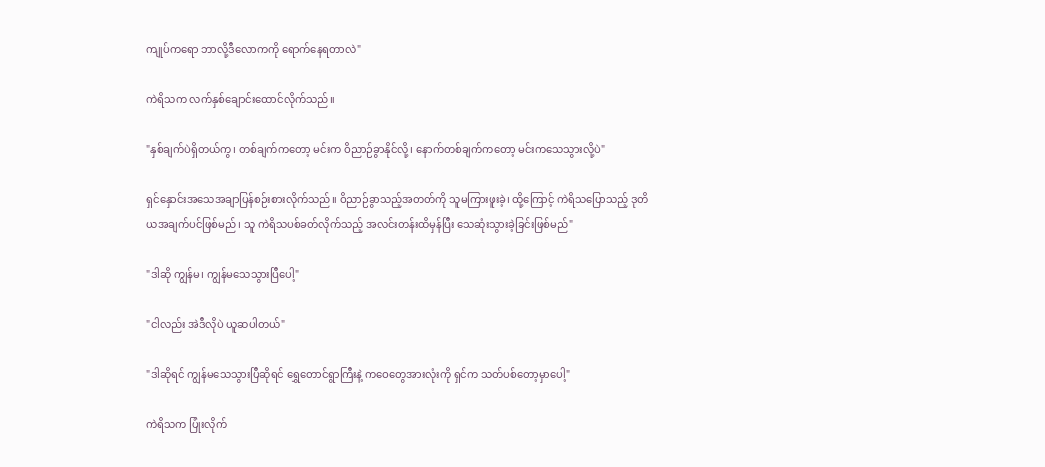ကျုပ်ကရော ဘာလို့ဒီလောကကို ရောက်နေရတာလဲ"

ကဲရိသက လက်နှစ်ချောင်းထောင်လိုက်သည်။

"နှစ်ချက်ပဲရှိတယ်ကွ၊ တစ်ချက်ကတော့ မင်းက ဝိညာဉ်ခွာနိုင်လို့၊ နောက်တစ်ချက်ကတော့ မင်းကသေသွားလို့ပဲ"

ရှင်နှောင်းအသေအချာပြန်စဉ်းစားလိုက်သည်။ ဝိညာဉ်ခွာသည့်အတတ်ကို သူမကြားဖူးခဲ့၊ ထို့ကြောင့် ကဲရိသပြောသည့် ဒုတိယအချက်ပင်ဖြစ်မည်၊ သူ ကဲရိသပစ်ခတ်လိုက်သည့် အလင်းတန်းထိမှန်ပြီး သေဆုံးသွားခဲ့ခြင်းဖြစ်မည်"

"ဒါဆို ကျွန်မ၊ ကျွန်မသေသွားပြီပေါ့"

"ငါလည်း အဲဒီလိုပဲ ယူဆပါတယ်"

"ဒါဆိုရင် ကျွန်မသေသွားပြီဆိုရင် ရွှေတောင်ရွာကြီးနဲ့ ကဝေတွေအားလုံးကို ရှင်က သတ်ပစ်တော့မှာပေါ့"

ကဲရိသက ပြုံးလိုက်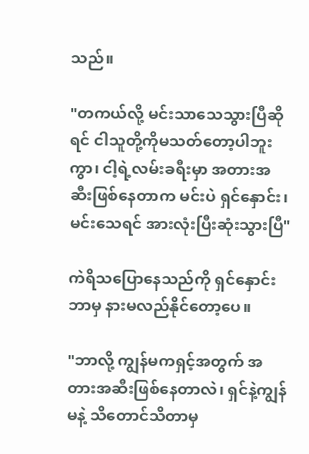သည်။

"တကယ်လို့ မင်းသာသေသွားပြီဆိုရင် ငါသူတို့ကိုမသတ်တော့ပါဘူးကွာ၊ ငါ့ရဲ့လမ်းခရီးမှာ အတားအဆီးဖြစ်နေတာက မင်းပဲ ရှင်နှောင်း၊ မင်းသေရင် အားလုံးပြီးဆုံးသွားပြီ"

ကဲရိသပြောနေသည်ကို ရှင်နှောင်းဘာမှ နားမလည်နိုင်တော့ပေ။

"ဘာလို့ ကျွန်မကရှင့်အတွက် အတားအဆီးဖြစ်နေတာလဲ၊ ရှင်နဲ့ကျွန်မနဲ့ သိတောင်သိတာမှ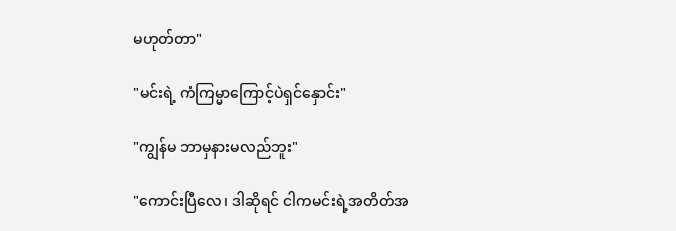မဟုတ်တာ"

"မင်းရဲ့ ကံကြမ္မာကြောင့်ပဲရှင်နှောင်း"

"ကျွန်မ ဘာမှနားမလည်ဘူး"

"ကောင်းပြီလေ၊ ဒါဆိုရင် ငါကမင်းရဲ့အတိတ်အ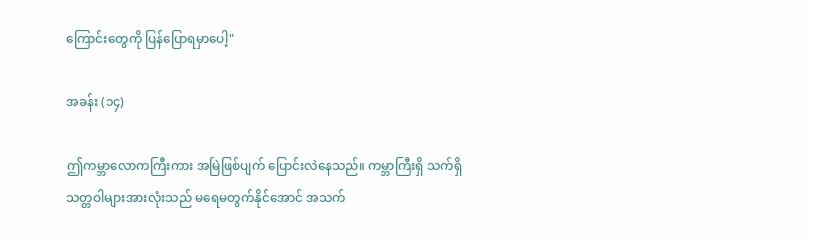ကြောင်းတွေကို ပြန်ပြောရမှာပေါ့"

အခန်း (၁၄)

ဤကမ္ဘာလောကကြီးကား အမြဲဖြစ်ပျက် ပြောင်းလဲနေသည်။ ကမ္ဘာကြီးရှိ သက်ရှိသတ္တဝါများအားလုံးသည် မရေမတွက်နိုင်အောင် အသက်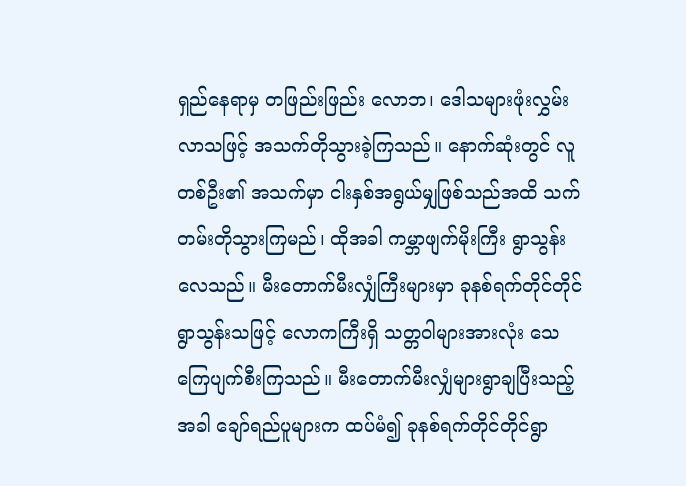ရှည်နေရာမှ တဖြည်းဖြည်း လောဘ၊ ဒေါသများဖုံးလွှမ်းလာသဖြင့် အသက်တိုသွားခဲ့ကြသည်။ နောက်ဆုံးတွင် လူတစ်ဦး၏ အသက်မှာ ငါးနှစ်အရွယ်မျှဖြစ်သည်အထိ သက်တမ်းတိုသွားကြမည်၊ ထိုအခါ ကမ္ဘာဖျက်မိုးကြီး ရွာသွန်းလေသည်။ မီးတောက်မီးလျှံကြီးများမှာ ခုနစ်ရက်တိုင်တိုင် ရွာသွန်းသဖြင့် လောကကြီးရှိ သတ္တဝါများအားလုံး သေကြေပျက်စီးကြသည်။ မီးတောက်မီးလျှံများရွာချပြီးသည့်အခါ ချော်ရည်ပူများက ထပ်မံ၍ ခုနစ်ရက်တိုင်တိုင်ရွာ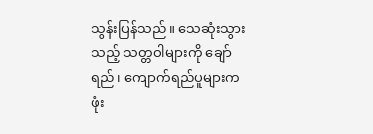သွန်းပြန်သည်။ သေဆုံးသွားသည့် သတ္တဝါများကို ချော်ရည်၊ ကျောက်ရည်ပူများက ဖုံး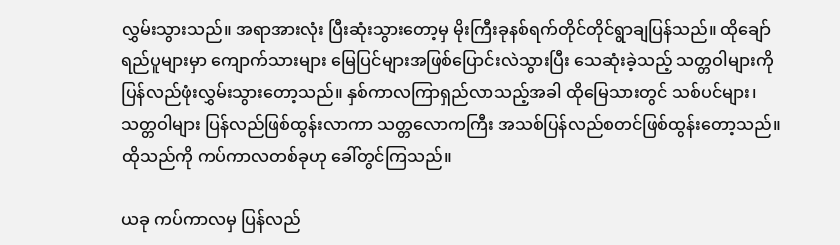လွှမ်းသွားသည်။ အရာအားလုံး ပြီးဆုံးသွားတော့မှ မိုးကြီးခုနစ်ရက်တိုင်တိုင်ရွာချပြန်သည်။ ထိုချော်ရည်ပူများမှာ ကျောက်သားများ မြေပြင်များအဖြစ်ပြောင်းလဲသွားပြီး သေဆုံးခဲ့သည့် သတ္တဝါများကို ပြန်လည်ဖုံးလွှမ်းသွားတော့သည်။ နှစ်ကာလကြာရှည်လာသည့်အခါ ထိုမြေသားတွင် သစ်ပင်များ၊ သတ္တဝါများ ပြန်လည်ဖြစ်ထွန်းလာကာ သတ္တလောကကြီး အသစ်ပြန်လည်စတင်ဖြစ်ထွန်းတော့သည်။ ထိုသည်ကို ကပ်ကာလတစ်ခုဟု ခေါ်တွင်ကြသည်။

ယခု ကပ်ကာလမှ ပြန်လည်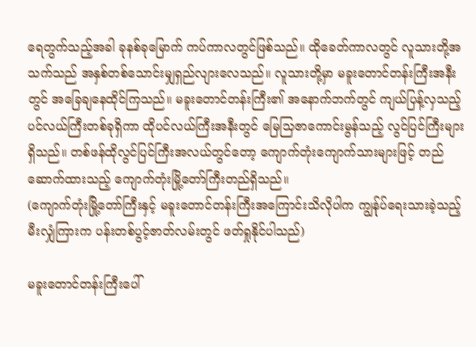ရေတွက်သည့်အခါ ခုနစ်ခုမြောက် ကပ်ကာလတွင်ဖြစ်သည်။ ထိုခေတ်ကာလတွင် လူသားတို့အသက်သည် အနှစ်တစ်သောင်းမျှရှည်လျားလေသည်။ လူသားတို့မှာ မခူးတောင်တန်းကြီးအနီးတွင် အခြေချနေထိုင်ကြသည်။ မခူးတောင်တန်းကြီး၏ အနောက်ဘက်တွင် ကျယ်ပြန့်လှသည့် ပင်လယ်ကြီးတစ်ခုရှိကာ ထိုပင်လယ်ကြီးအနီးတွင် မြေသြဇာကောင်းမွန်သည့် လွင်ပြင်ကြီးများရှိသည်။ တစ်ဖန်ထိုလွင်ပြင်ကြီးအလယ်တွင်တော့ ကျောက်တုံးကျောက်သားများဖြင့် တည်ဆောက်ထားသည့် ကျောက်တုံးမြို့တော်ကြီးတည်ရှိသည်။
(ကျောက်တုံးမြို့တော်ကြီးနှင့် မခူးတောင်တန်းကြီးအကြောင်းသိလိုပါက ကျွန်ုပ်ရေးသားခဲ့သည့် မီးလျှံကြားက ပန်းတစ်ပွင့်ဇာတ်လမ်းတွင် ဖတ်ရှုနိုင်ပါသည်)

မခူးတောင်တန်းကြီးပေါ်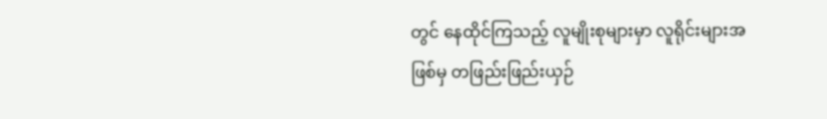တွင် နေထိုင်ကြသည့် လူမျိုးစုများမှာ လူရိုင်းများအဖြစ်မှ တဖြည်းဖြည်းယှဉ်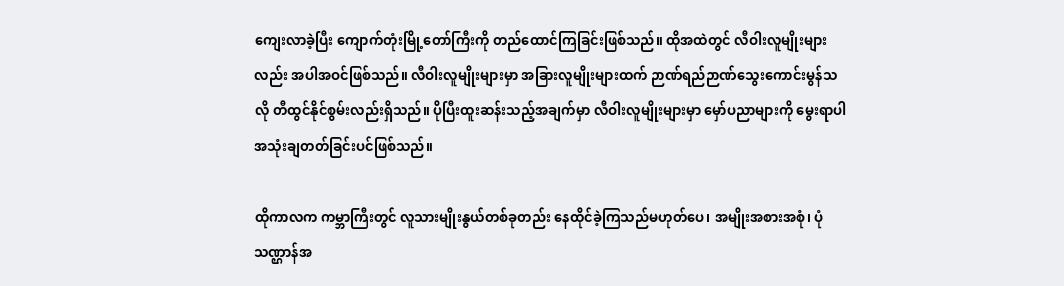ကျေးလာခဲ့ပြီး ကျောက်တုံးမြို့တော်ကြီးကို တည်ထောင်ကြခြင်းဖြစ်သည်။ ထိုအထဲတွင် လီဝါးလူမျိုးများလည်း အပါအဝင်ဖြစ်သည်။ လီဝါးလူမျိုးများမှာ အခြားလူမျိုးများထက် ဉာဏ်ရည်ဉာဏ်သွေးကောင်းမွန်သလို တီထွင်နိုင်စွမ်းလည်းရှိသည်။ ပိုပြီးထူးဆန်းသည့်အချက်မှာ လီဝါးလူမျိုးများမှာ မှော်ပညာများကို မွေးရာပါအသုံးချတတ်ခြင်းပင်ဖြစ်သည်။

ထိုကာလက ကမ္ဘာကြီးတွင် လူသားမျိုးနွယ်တစ်ခုတည်း နေထိုင်ခဲ့ကြသည်မဟုတ်ပေ၊ အမျိုးအစားအစုံ၊ ပုံသဏ္ဌာန်အ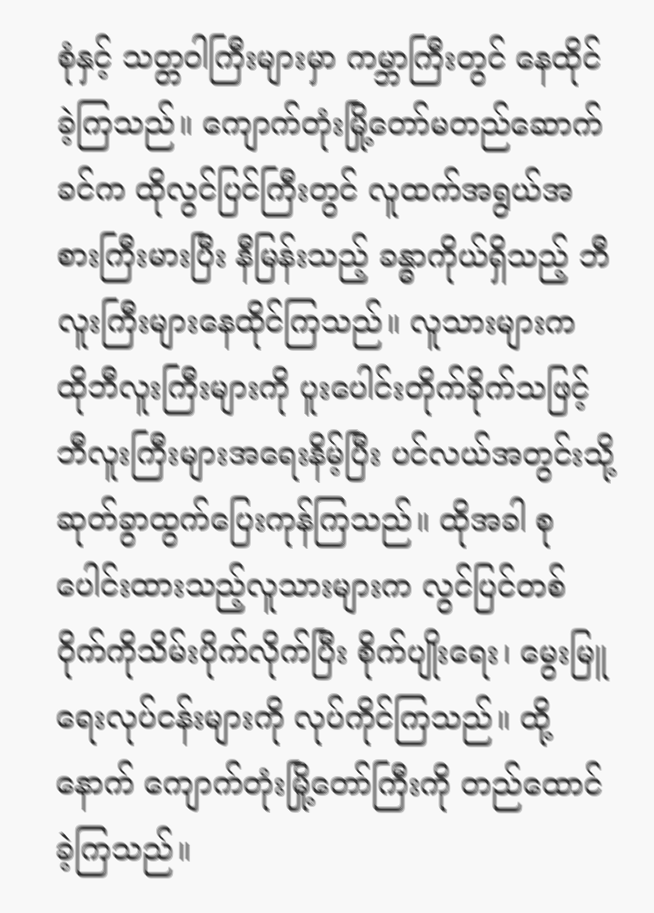စုံနှင့် သတ္တဝါကြီးများမှာ ကမ္ဘာကြီးတွင် နေထိုင်ခဲ့ကြသည်။ ကျောက်တုံးမြို့တော်မတည်ဆောက်ခင်က ထိုလွင်ပြင်ကြီးတွင် လူထက်အရွယ်အစားကြီးမားပြီး နီမြန်းသည့် ခန္ဓာကိုယ်ရှိသည့် ဘီလူးကြီးများနေထိုင်ကြသည်။ လူသားများက ထိုဘီလူးကြီးများကို ပူးပေါင်းတိုက်ခိုက်သဖြင့် ဘီလူးကြီးများအရေးနိမ့်ပြီး ပင်လယ်အတွင်းသို့ ဆုတ်ခွာထွက်ပြေးကုန်ကြသည်။ ထိုအခါ စုပေါင်းထားသည့်လူသားများက လွင်ပြင်တစ်ဝိုက်ကိုသိမ်းပိုက်လိုက်ပြီး စိုက်ပျိုးရေး၊ မွေးမြူရေးလုပ်ငန်းများကို လုပ်ကိုင်ကြသည်။ ထို့နောက် ကျောက်တုံးမြို့တော်ကြီးကို တည်ထောင်ခဲ့ကြသည်။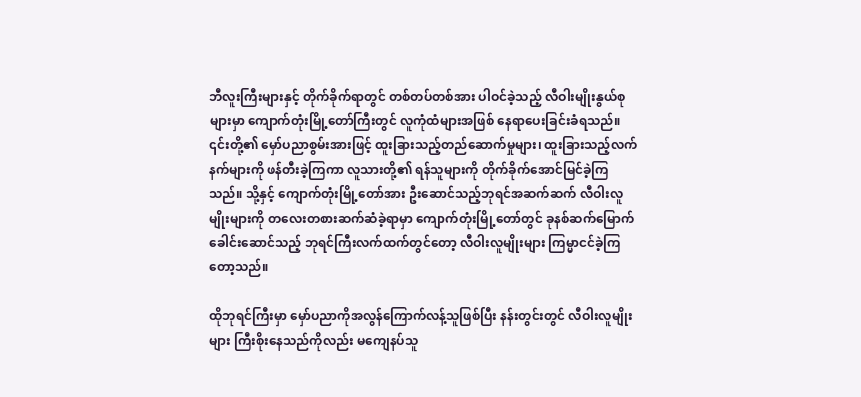ဘီလူးကြီးများနှင့် တိုက်ခိုက်ရာတွင် တစ်တပ်တစ်အား ပါဝင်ခဲ့သည့် လီဝါးမျိုးနွယ်စုများမှာ ကျောက်တုံးမြို့တော်ကြီးတွင် လူကုံထံများအဖြစ် နေရာပေးခြင်းခံရသည်။ ၎င်းတို့၏ မှော်ပညာစွမ်းအားဖြင့် ထူးခြားသည့်တည်ဆောက်မှုများ၊ ထူးခြားသည့်လက်နက်များကို ဖန်တီးခဲ့ကြကာ လူသားတို့၏ ရန်သူများကို တိုက်ခိုက်အောင်မြင်ခဲ့ကြသည်။ သို့နှင့် ကျောက်တုံးမြို့တော်အား ဦးဆောင်သည့်ဘုရင်အဆက်ဆက် လီဝါးလူမျိုးများကို တလေးတစားဆက်ဆံခဲ့ရာမှာ ကျောက်တုံးမြို့တော်တွင် ခုနစ်ဆက်မြောက် ခေါင်းဆောင်သည့် ဘုရင်ကြီးလက်ထက်တွင်တော့ လီဝါးလူမျိုးများ ကြမ္မာငင်ခဲ့ကြတော့သည်။

ထိုဘုရင်ကြီးမှာ မှော်ပညာကိုအလွန်ကြောက်လန့်သူဖြစ်ပြီး နန်းတွင်းတွင် လီဝါးလူမျိုးများ ကြီးစိုးနေသည်ကိုလည်း မကျေနပ်သူ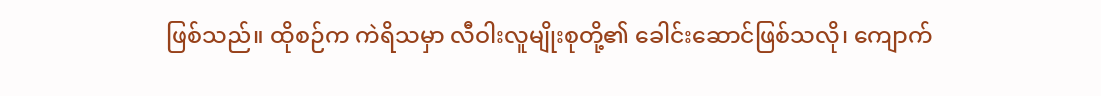ဖြစ်သည်။ ထိုစဉ်က ကဲရိသမှာ လီဝါးလူမျိုးစုတို့၏ ခေါင်းဆောင်ဖြစ်သလို၊ ကျောက်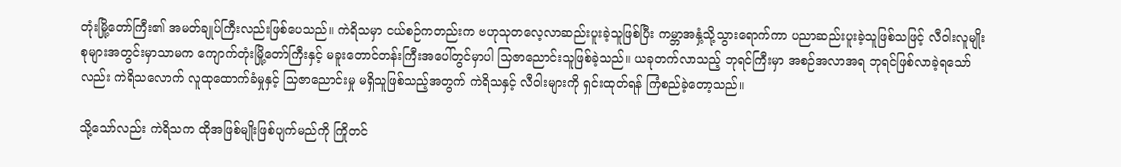တုံးမြို့တော်ကြီး၏ အမတ်ချုပ်ကြီးလည်းဖြစ်ပေသည်။ ကဲရိသမှာ ငယ်စဉ်ကတည်းက ဗဟုသုတလေ့လာဆည်းပူးခဲ့သူဖြစ်ပြီး ကမ္ဘာအနှံ့သို့သွားရောက်ကာ ပညာဆည်းပူးခဲ့သူဖြစ်သဖြင့် လီဝါးလူမျိုးစုများအတွင်းမှာသာမက ကျောက်တုံးမြို့တော်ကြီးနှင့် မခူးတောင်တန်းကြီးအပေါ်တွင်မှာပါ သြဇာညောင်းသူဖြစ်ခဲ့သည်။ ယခုတက်လာသည့် ဘုရင်ကြီးမှာ အစဉ်အလာအရ ဘုရင်ဖြစ်လာခဲ့ရသော်လည်း ကဲရိသလောက် လူထုထောက်ခံမှုနှင့် သြဇာညောင်းမှု မရှိသူဖြစ်သည့်အတွက် ကဲရိသနှင့် လီဝါးများကို ရှင်းထုတ်ရန် ကြံစည်ခဲ့တော့သည်။

သို့သော်လည်း ကဲရိသက ထိုအဖြစ်မျိုးဖြစ်ပျက်မည်ကို ကြိုတင်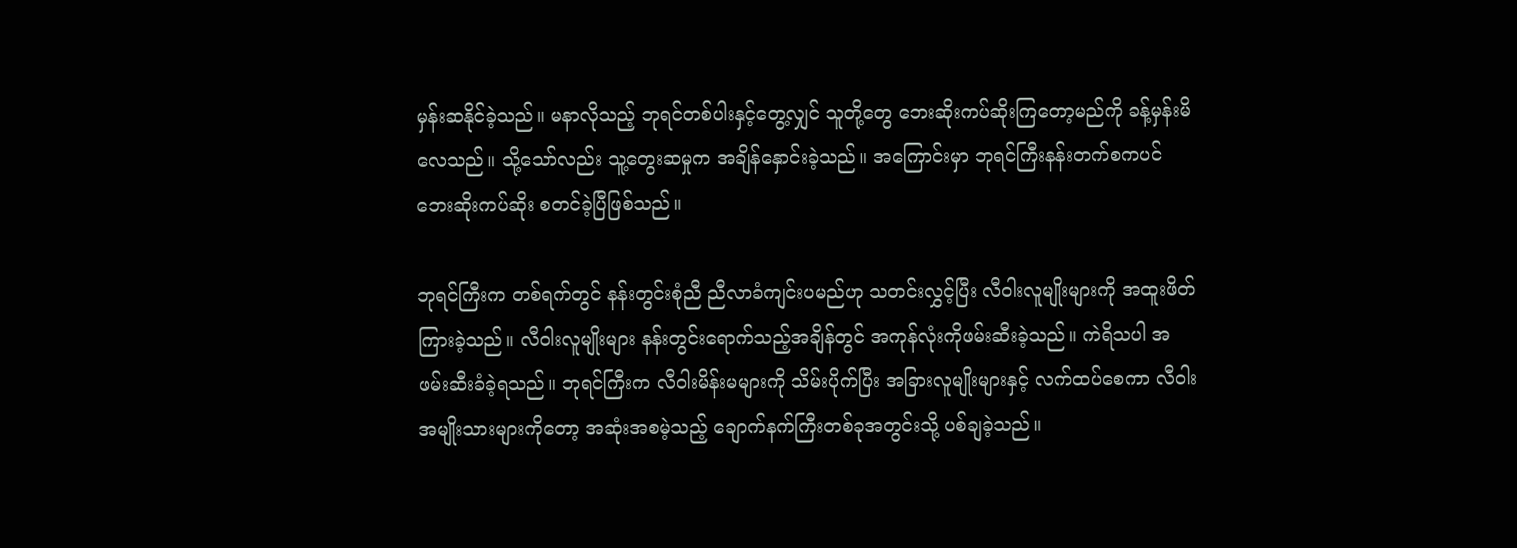မှန်းဆနိုင်ခဲ့သည်။ မနာလိုသည့် ဘုရင်တစ်ပါးနှင့်တွေ့လျှင် သူတို့တွေ ဘေးဆိုးကပ်ဆိုးကြတော့မည်ကို ခန့်မှန်းမိလေသည်။ သို့သော်လည်း သူ့တွေးဆမှုက အချိန်နှောင်းခဲ့သည်။ အကြောင်းမှာ ဘုရင်ကြီးနန်းတက်စကပင် ဘေးဆိုးကပ်ဆိုး စတင်ခဲ့ပြီဖြစ်သည်။

ဘုရင်ကြီးက တစ်ရက်တွင် နန်းတွင်းစုံညီ ညီလာခံကျင်းပမည်ဟု သတင်းလွှင့်ပြီး လီဝါးလူမျိုးများကို အထူးဖိတ်ကြားခဲ့သည်။ လီဝါးလူမျိုးများ နန်းတွင်းရောက်သည့်အချိန်တွင် အကုန်လုံးကိုဖမ်းဆီးခဲ့သည်။ ကဲရိသပါ အဖမ်းဆီးခံခဲ့ရသည်။ ဘုရင်ကြီးက လီဝါးမိန်းမများကို သိမ်းပိုက်ပြီး အခြားလူမျိုးများနှင့် လက်ထပ်စေကာ လီဝါးအမျိုးသားများကိုတော့ အဆုံးအစမဲ့သည့် ချောက်နက်ကြီးတစ်ခုအတွင်းသို့ ပစ်ချခဲ့သည်။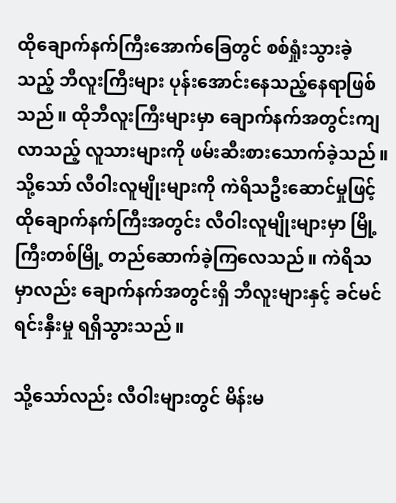ထိုချောက်နက်ကြီးအောက်ခြေတွင် စစ်ရှုံးသွားခဲ့သည့် ဘီလူးကြီးများ ပုန်းအောင်းနေသည့်နေရာဖြစ်သည်။ ထိုဘီလူးကြီးများမှာ ချောက်နက်အတွင်းကျလာသည့် လူသားများကို ဖမ်းဆီးစားသောက်ခဲ့သည်။ သို့သော် လီဝါးလူမျိုးများကို ကဲရိသဦးဆောင်မှုဖြင့် ထိုချောက်နက်ကြီးအတွင်း လီဝါးလူမျိုးများမှာ မြို့ကြီးတစ်မြို့ တည်ဆောက်ခဲ့ကြလေသည်။ ကဲရိသမှာလည်း ချောက်နက်အတွင်းရှိ ဘီလူးများနှင့် ခင်မင်ရင်းနှီးမှု ရရှိသွားသည်။

သို့သော်လည်း လီဝါးများတွင် မိန်းမ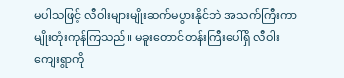မပါသဖြင့် လီဝါးများမျိုးဆက်မပွားနိုင်ဘဲ အသက်ကြီးကာ မျိုးတုံးကုန်ကြသည်။ မခူးတောင်တန်းကြီးပေါ်ရှိ လီဝါးကျေးရွာကို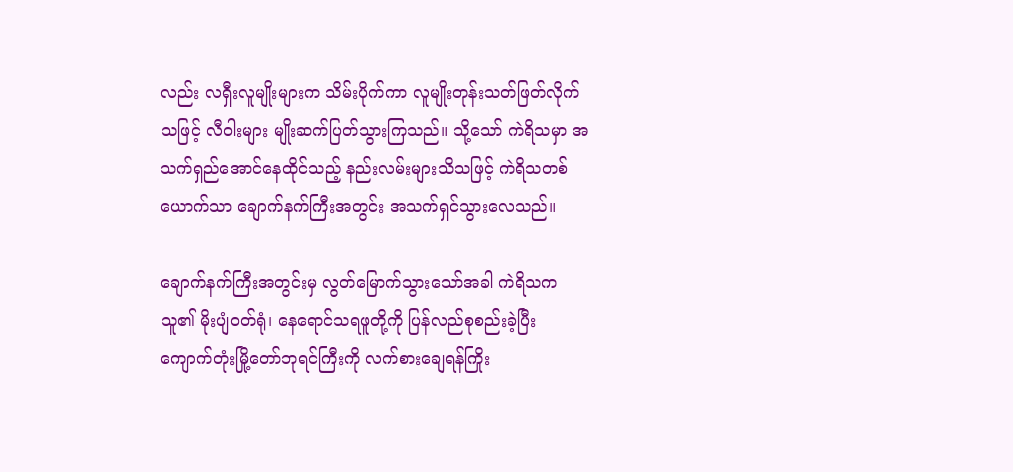လည်း လရှီးလူမျိုးများက သိမ်းပိုက်ကာ လူမျိုးတုန်းသတ်ဖြတ်လိုက်သဖြင့် လီဝါးများ မျိုးဆက်ပြတ်သွားကြသည်။ သို့သော် ကဲရိသမှာ အသက်ရှည်အောင်နေထိုင်သည့် နည်းလမ်းများသိသဖြင့် ကဲရိသတစ်ယောက်သာ ချောက်နက်ကြီးအတွင်း အသက်ရှင်သွားလေသည်။

ချောက်နက်ကြီးအတွင်းမှ လွတ်မြောက်သွားသော်အခါ ကဲရိသက သူ၏ မိုးပျံဝတ်ရုံ၊ နေရောင်သရဖူတို့ကို ပြန်လည်စုစည်းခဲ့ပြီး ကျောက်တုံးမြို့တော်ဘုရင်ကြီးကို လက်စားချေရန်ကြိုး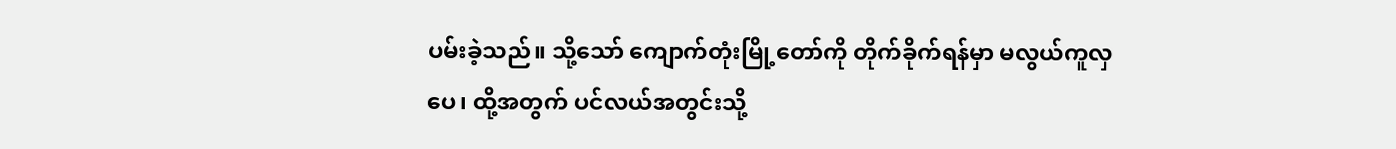ပမ်းခဲ့သည်။ သို့သော် ကျောက်တုံးမြို့တော်ကို တိုက်ခိုက်ရန်မှာ မလွယ်ကူလှပေ၊ ထို့အတွက် ပင်လယ်အတွင်းသို့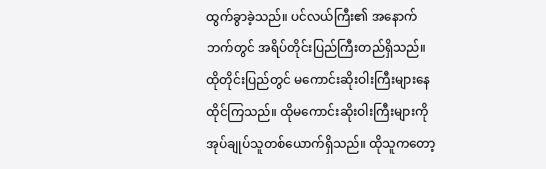ထွက်ခွာခဲ့သည်။ ပင်လယ်ကြီး၏ အနောက်ဘက်တွင် အရိပ်တိုင်းပြည်ကြီးတည်ရှိသည်။ ထိုတိုင်းပြည်တွင် မကောင်းဆိုးဝါးကြီးများနေထိုင်ကြသည်။ ထိုမကောင်းဆိုးဝါးကြီးများကို အုပ်ချုပ်သူတစ်ယောက်ရှိသည်။ ထိုသူကတော့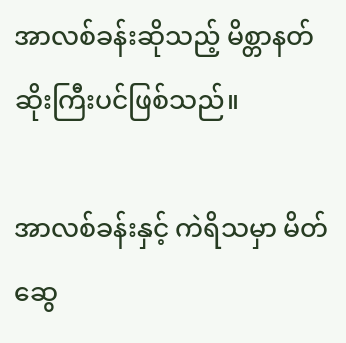အာလစ်ခန်းဆိုသည့် မိစ္တာနတ်ဆိုးကြီးပင်ဖြစ်သည်။

အာလစ်ခန်းနှင့် ကဲရိသမှာ မိတ်ဆွေ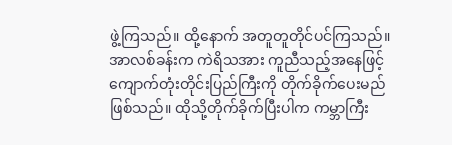ဖွဲ့ကြသည်။ ထို့နောက် အတူတူတိုင်ပင်ကြသည်။ အာလစ်ခန်းက ကဲရိသအား ကူညီသည့်အနေဖြင့် ကျောက်တုံးတိုင်းပြည်ကြီးကို တိုက်ခိုက်ပေးမည်ဖြစ်သည်။ ထိုသို့တိုက်ခိုက်ပြီးပါက ကမ္ဘာကြီး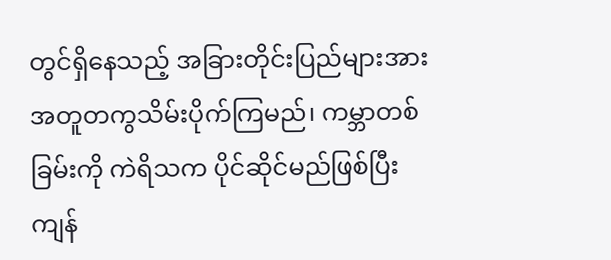တွင်ရှိနေသည့် အခြားတိုင်းပြည်များအား အတူတကွသိမ်းပိုက်ကြမည်၊ ကမ္ဘာတစ်ခြမ်းကို ကဲရိသက ပိုင်ဆိုင်မည်ဖြစ်ပြီး ကျန်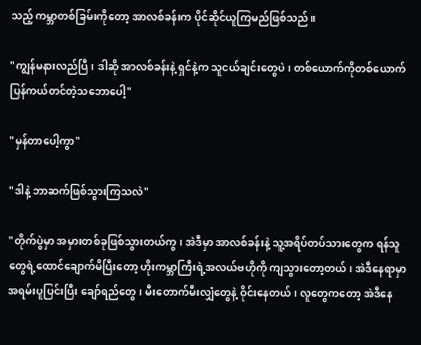သည့် ကမ္ဘာတစ်ခြမ်းကိုတော့ အာလစ်ခန်းက ပိုင်ဆိုင်ယူကြမည်ဖြစ်သည်။

"ကျွန်မနားလည်ပြီ၊ ဒါဆို အာလစ်ခန်းနဲ့ ရှင်နဲ့က သူငယ်ချင်းတွေပဲ၊ တစ်ယောက်ကိုတစ်ယောက် ပြန်ကယ်တင်တဲ့သဘောပေါ့"

"မှန်တာပေါ့ကွာ"

"ဒါနဲ့ ဘာဆက်ဖြစ်သွားကြသလဲ"

"တိုက်ပွဲမှာ အမှားတစ်ခုဖြစ်သွားတယ်ကွ၊ အဲဒီမှာ အာလစ်ခန်းနဲ့ သူ့အရိပ်တပ်သားတွေက ရန်သူတွေရဲ့ထောင်ချောက်မိပြီးတော့ ဟိုးကမ္ဘာကြီးရဲ့အလယ်ဗဟိုကို ကျသွားတော့တယ်၊ အဲဒီနေရာမှာ အရမ်းပူပြင်းပြီး ချော်ရည်တွေ၊ မီးတောက်မီးလျှံတွေနဲ့ ဝိုင်းနေတယ်၊ လူတွေကတော့ အဲဒီနေ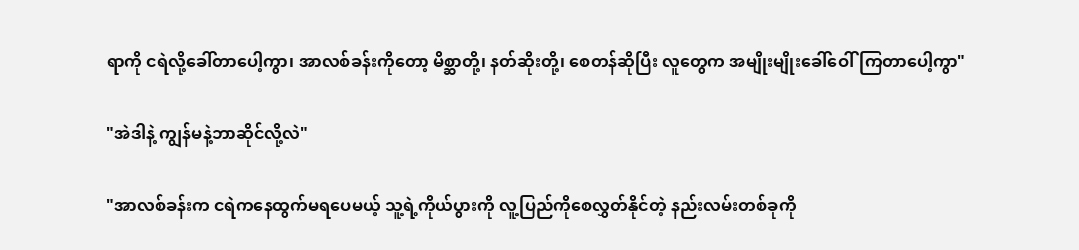ရာကို ငရဲလို့ခေါ်တာပေါ့ကွာ၊ အာလစ်ခန်းကိုတော့ မိစ္ဆာတို့၊ နတ်ဆိုးတို့၊ စေတန်ဆိုပြီး လူတွေက အမျိုးမျိုးခေါ်ဝေါ်ကြတာပေါ့ကွာ"

"အဲဒါနဲ့ ကျွန်မနဲ့ဘာဆိုင်လို့လဲ"

"အာလစ်ခန်းက ငရဲကနေထွက်မရပေမယ့် သူ့ရဲ့ကိုယ်ပွားကို လူ့ပြည်ကိုစေလွှတ်နိုင်တဲ့ နည်းလမ်းတစ်ခုကို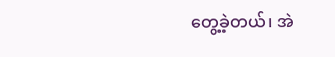တွေ့ခဲ့တယ်၊ အဲ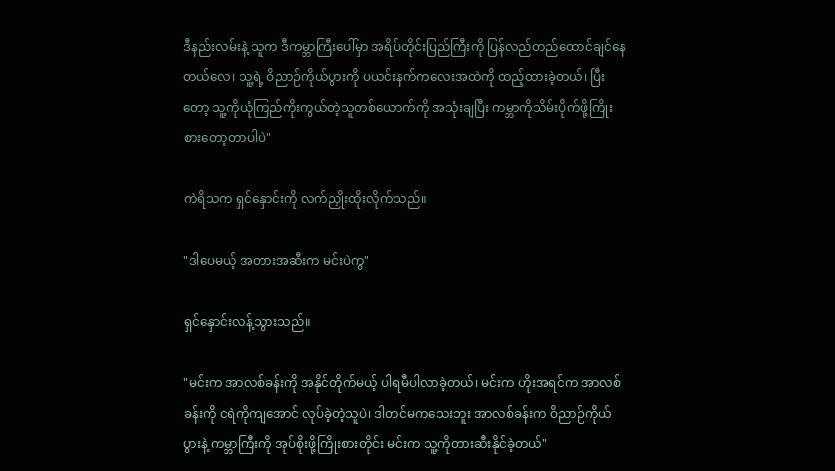ဒီနည်းလမ်းနဲ့ သူက ဒီကမ္ဘာကြီးပေါ်မှာ အရိပ်တိုင်းပြည်ကြီးကို ပြန်လည်တည်ထောင်ချင်နေတယ်လေ၊ သူ့ရဲ့ ဝိညာဉ်ကိုယ်ပွားကို ပယင်းနက်ကလေးအထဲကို ထည့်ထားခဲ့တယ်၊ ပြီးတော့ သူ့ကိုယုံကြည်ကိုးကွယ်တဲ့သူတစ်ယောက်ကို အသုံးချပြီး ကမ္ဘာကိုသိမ်းပိုက်ဖို့ကြိုးစားတော့တာပါပဲ"

ကဲရိသက ရှင်နှောင်းကို လက်ညှိုးထိုးလိုက်သည်။

"ဒါပေမယ့် အတားအဆီးက မင်းပဲကွ"

ရှင်နှောင်းလန့်သွားသည်။

"မင်းက အာလစ်ခန်းကို အနိုင်တိုက်မယ့် ပါရမီပါလာခဲ့တယ်၊ မင်းက ဟိုးအရင်က အာလစ်ခန်းကို ငရဲကိုကျအောင် လုပ်ခဲ့တဲ့သူပဲ၊ ဒါတင်မကသေးဘူး အာလစ်ခန်းက ဝိညာဉ်ကိုယ်ပွားနဲ့ ကမ္ဘာကြီးကို အုပ်စိုးဖို့ကြိုးစားတိုင်း မင်းက သူ့ကိုတားဆီးနိုင်ခဲ့တယ်"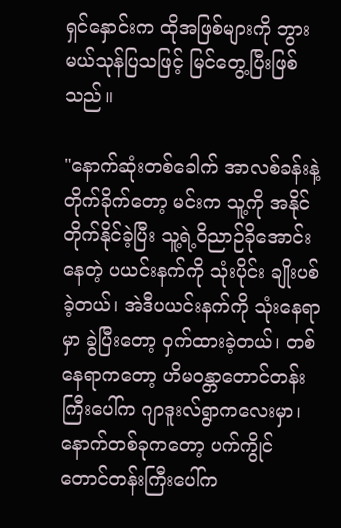ရှင်နှောင်းက ထိုအဖြစ်များကို ဘွားမယ်သုန်ပြသဖြင့် မြင်တွေ့ပြီးဖြစ်သည်။

"နောက်ဆုံးတစ်ခေါက် အာလစ်ခန်းနဲ့တိုက်ခိုက်တော့ မင်းက သူ့ကို အနိုင်တိုက်နိုင်ခဲ့ပြီး သူ့ရဲ့ဝိညာဉ်ခိုအောင်းနေတဲ့ ပယင်းနက်ကို သုံးပိုင်း ချိုးပစ်ခဲ့တယ်၊ အဲဒီပယင်းနက်ကို သုံးနေရာမှာ ခွဲပြီးတော့ ဝှက်ထားခဲ့တယ်၊ တစ်နေရာကတော့ ဟိမဝန္တာတောင်တန်းကြီးပေါ်က ဂျာဒူးလ်ရွာကလေးမှာ၊ နောက်တစ်ခုကတော့ ပက်ကွိုင်တောင်တန်းကြီးပေါ်က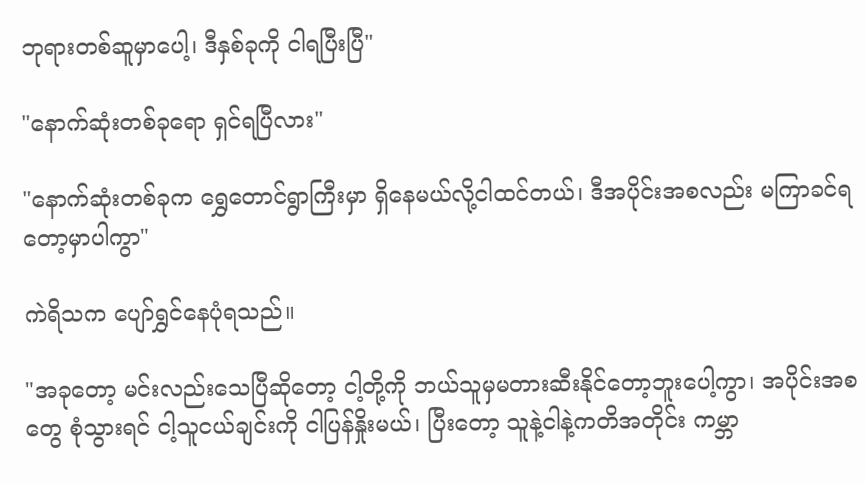ဘုရားတစ်ဆူမှာပေါ့၊ ဒီနှစ်ခုကို ငါရပြီးပြီ"

"နောက်ဆုံးတစ်ခုရော ရှင်ရပြီလား"

"နောက်ဆုံးတစ်ခုက ရွှေတောင်ရွာကြီးမှာ ရှိနေမယ်လို့ငါထင်တယ်၊ ဒီအပိုင်းအစလည်း မကြာခင်ရတော့မှာပါကွာ"

ကဲရိသက ပျော်ရွှင်နေပုံရသည်။

"အခုတော့ မင်းလည်းသေပြီဆိုတော့ ငါ့တို့ကို ဘယ်သူမှမတားဆီးနိုင်တော့ဘူးပေါ့ကွာ၊ အပိုင်းအစတွေ စုံသွားရင် ငါ့သူငယ်ချင်းကို ငါပြန်နှိုးမယ်၊ ပြီးတော့ သူနဲ့ငါနဲ့ကတိအတိုင်း ကမ္ဘာ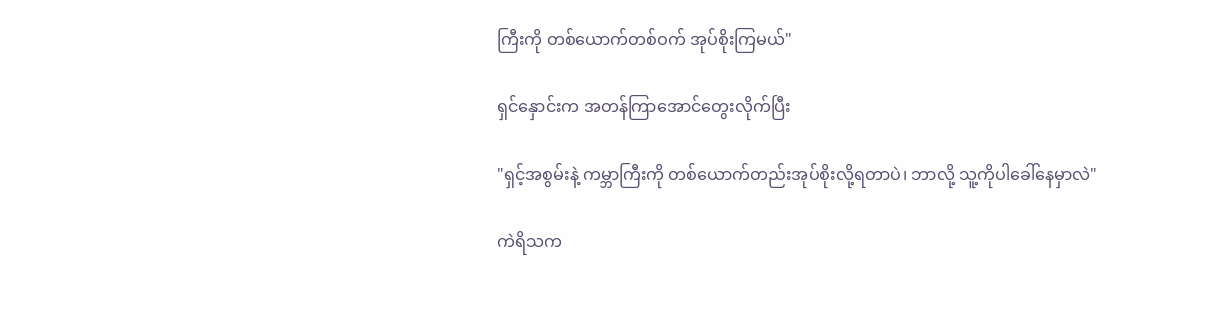ကြီးကို တစ်ယောက်တစ်ဝက် အုပ်စိုးကြမယ်"

ရှင်နှောင်းက အတန်ကြာအောင်တွေးလိုက်ပြီး

"ရှင့်အစွမ်းနဲ့ ကမ္ဘာကြီးကို တစ်ယောက်တည်းအုပ်စိုးလို့ရတာပဲ၊ ဘာလို့ သူ့ကိုပါခေါ်နေမှာလဲ"

ကဲရိသက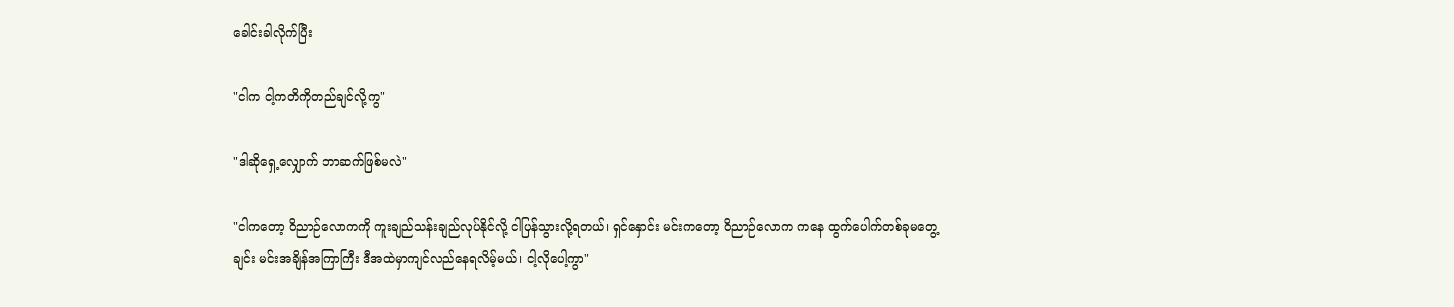ခေါင်းခါလိုက်ပြီး

"ငါက ငါ့ကတိကိုတည်ချင်လို့ကွ"

"ဒါဆိုရှေ့လျှောက် ဘာဆက်ဖြစ်မလဲ"

"ငါကတော့ ဝိညာဉ်လောကကို ကူးချည်သန်းချည်လုပ်နိုင်လို့ ငါပြန်သွားလို့ရတယ်၊ ရှင်နှောင်း မင်းကတော့ ဝိညာဉ်လောက ကနေ ထွက်ပေါက်တစ်ခုမတွေ့ချင်း မင်းအချိန်အကြာကြီး ဒီအထဲမှာကျင်လည်နေရလိမ့်မယ်၊ ငါ့လိုပေါ့ကွာ"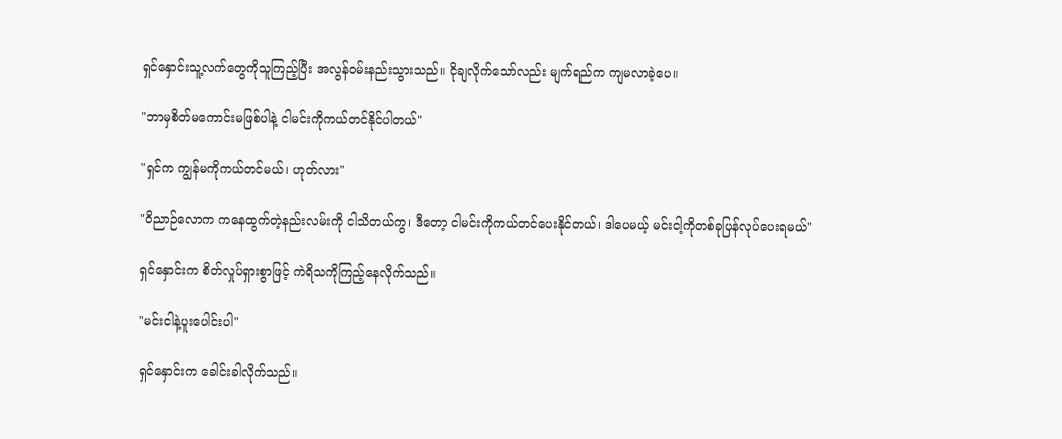ရှင်နှောင်းသူ့လက်တွေကိုသူကြည့်ပြီး အလွန်ဝမ်းနည်းသွားသည်။ ငိုချလိုက်သော်လည်း မျက်ရည်က ကျမလာခဲ့ပေ။

"ဘာမှစိတ်မကောင်းမဖြစ်ပါနဲ့ ငါမင်းကိုကယ်တင်နိုင်ပါတယ်"

"ရှင်က ကျွန်မကိုကယ်တင်မယ်၊ ဟုတ်လား"

"ဝိညာဉ်လောက ကနေထွက်တဲ့နည်းလမ်းကို ငါသိတယ်ကွ၊ ဒီတော့ ငါမင်းကိုကယ်တင်ပေးနိုင်တယ်၊ ဒါပေမယ့် မင်းငါ့ကိုတစ်ခုပြန်လုပ်ပေးရမယ်"

ရှင်နှောင်းက စိတ်လှုပ်ရှားစွာဖြင့် ကဲရိသကိုကြည့်နေလိုက်သည်။

"မင်းငါနဲ့ပူးပေါင်းပါ"

ရှင်နှောင်းက ခေါင်းခါလိုက်သည်။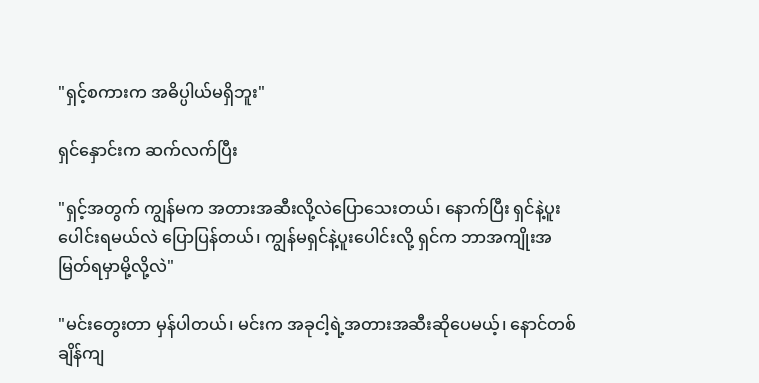"ရှင့်စကားက အဓိပ္ပါယ်မရှိဘူး"

ရှင်နှောင်းက ဆက်လက်ပြီး

"ရှင့်အတွက် ကျွန်မက အတားအဆီးလို့လဲပြောသေးတယ်၊ နောက်ပြီး ရှင်နဲ့ပူးပေါင်းရမယ်လဲ ပြောပြန်တယ်၊ ကျွန်မရှင်နဲ့ပူးပေါင်းလို့ ရှင်က ဘာအကျိုးအမြတ်ရမှာမို့လို့လဲ"

"မင်းတွေးတာ မှန်ပါတယ်၊ မင်းက အခုငါ့ရဲ့အတားအဆီးဆိုပေမယ့်၊ နောင်တစ်ချိန်ကျ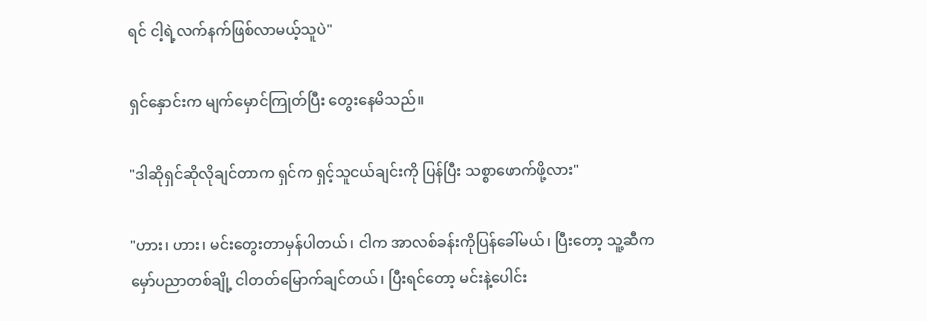ရင် ငါ့ရဲ့လက်နက်ဖြစ်လာမယ့်သူပဲ"

ရှင်နှောင်းက မျက်မှောင်ကြုတ်ပြီး တွေးနေမိသည်။

"ဒါဆိုရှင်ဆိုလိုချင်တာက ရှင်က ရှင့်သူငယ်ချင်းကို ပြန်ပြီး သစ္စာဖောက်ဖို့လား"

"ဟား၊ ဟား၊ မင်းတွေးတာမှန်ပါတယ်၊ ငါက အာလစ်ခန်းကိုပြန်ခေါ်မယ်၊ ပြီးတော့ သူ့ဆီက မှော်ပညာတစ်ချို့ ငါတတ်မြောက်ချင်တယ်၊ ပြီးရင်တော့ မင်းနဲ့ပေါင်း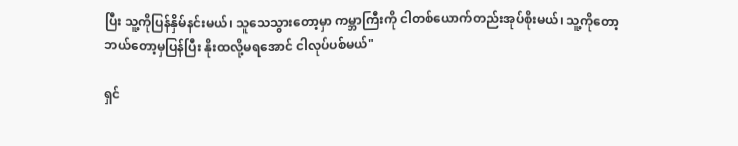ပြီး သူ့ကိုပြန်နှိမ်နင်းမယ်၊ သူသေသွားတော့မှာ ကမ္ဘာကြီးကို ငါတစ်ယောက်တည်းအုပ်စိုးမယ်၊ သူ့ကိုတော့ ဘယ်တော့မှပြန်ပြီး နိုးထလို့မရအောင် ငါလုပ်ပစ်မယ်"

ရှင်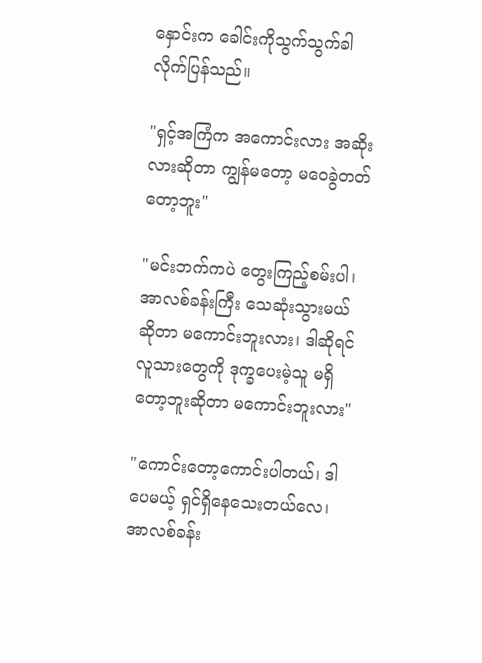နှောင်းက ခေါင်းကိုသွက်သွက်ခါလိုက်ပြန်သည်။

"ရှင့်အကြံက အကောင်းလား အဆိုးလားဆိုတာ ကျွန်မတော့ မဝေခွဲတတ်တော့ဘူး"

"မင်းဘက်ကပဲ တွေးကြည့်စမ်းပါ၊ အာလစ်ခန်းကြီး သေဆုံးသွားမယ်ဆိုတာ မကောင်းဘူးလား၊ ဒါဆိုရင် လူသားတွေကို ဒုက္ခပေးမဲ့သူ မရှိတော့ဘူးဆိုတာ မကောင်းဘူးလား"

"ကောင်းတော့ကောင်းပါတယ်၊ ဒါပေမယ့် ရှင်ရှိနေသေးတယ်လေ၊ အာလစ်ခန်း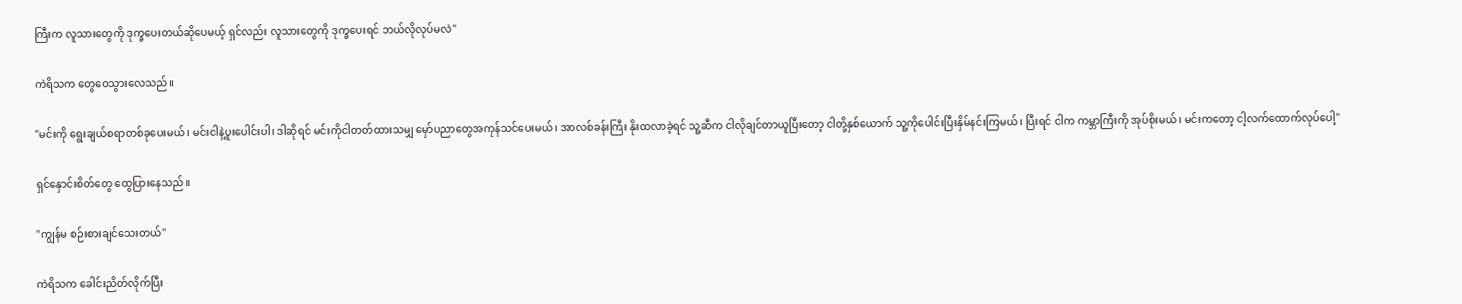ကြီးက လူသားတွေကို ဒုက္ခပေးတယ်ဆိုပေမယ့် ရှင်လည်း လူသားတွေကို ဒုက္ခပေးရင် ဘယ်လိုလုပ်မလဲ"

ကဲရိသက တွေဝေသွားလေသည်။

"မင်းကို ရွေးချယ်စရာတစ်ခုပေးမယ်၊ မင်းငါနဲ့ပူးပေါင်းပါ၊ ဒါဆိုရင် မင်းကိုငါတတ်ထားသမျှ မှော်ပညာတွေအကုန်သင်ပေးမယ်၊ အာလစ်ခန်းကြီး နိုးထလာခဲ့ရင် သူ့ဆီက ငါလိုချင်တာယူပြီးတော့ ငါတို့နှစ်ယောက် သူ့ကိုပေါင်းပြီးနှိမ်နင်းကြမယ်၊ ပြီးရင် ငါက ကမ္ဘာကြီးကို အုပ်စိုးမယ်၊ မင်းကတော့ ငါ့လက်ထောက်လုပ်ပေါ့"

ရှင်နှောင်းစိတ်တွေ ထွေပြားနေသည်။

"ကျွန်မ စဉ်းစားချင်သေးတယ်"

ကဲရိသက ခေါင်းညိတ်လိုက်ပြီး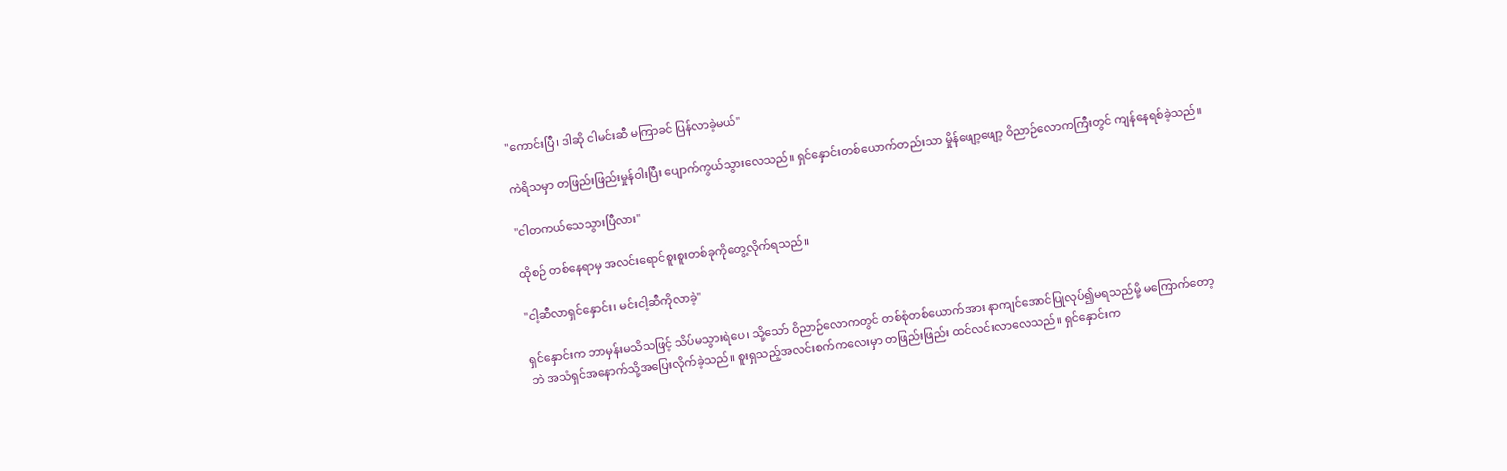"ကောင်းပြီ၊ ဒါဆို ငါမင်းဆီ မကြာခင် ပြန်လာခဲ့မယ်"

ကဲရိသမှာ တဖြည်းဖြည်းမှုန်ဝါးပြီး ပျောက်ကွယ်သွားလေသည်။ ရှင်နှောင်းတစ်ယောက်တည်းသာ မှိုန်ဖျော့ဖျော့ ဝိညာဉ်လောကကြီးတွင် ကျန်နေရစ်ခဲ့သည်။

"ငါတကယ်သေသွားပြီလား"

ထိုစဉ် တစ်နေရာမှ အလင်းရောင်စူးစူးတစ်ခုကိုတွေ့လိုက်ရသည်။

"ငါ့ဆီလာရှင်နှောင်း၊ မင်းငါ့ဆီကိုလာခဲ့"

ရှင်နှောင်းက ဘာမှန်းမသိသဖြင့် သိပ်မသွားရဲပေ၊ သို့သော် ဝိညာဉ်လောကတွင် တစ်စုံတစ်ယောက်အား နာကျင်အောင်ပြုလုပ်၍မရသည်မို့ မကြောက်တော့ဘဲ အသံရှင်အနောက်သို့အပြေးလိုက်ခဲ့သည်။ စူးရှသည့်အလင်းစက်ကလေးမှာ တဖြည်းဖြည်း ထင်လင်းလာလေသည်။ ရှင်နှောင်းက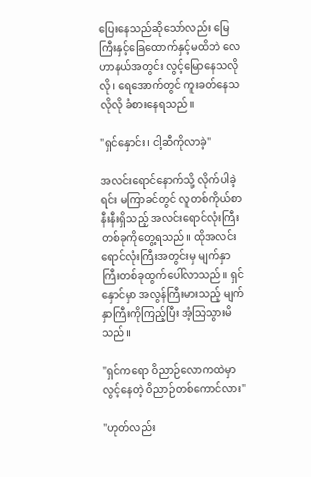ပြေးနေသည်ဆိုသော်လည်း မြေကြီးနှင့်ခြေထောက်နှင့်မထိဘဲ လေဟာနယ်အတွင်း လွင့်မြောနေသလိုလို၊ ရေအောက်တွင် ကူးခတ်နေသလိုလို ခံစားနေရသည်။

"ရှင်နှောင်း၊ ငါ့ဆီကိုလာခဲ့"

အလင်းရောင်နောက်သို့ လိုက်ပါခဲ့ရင်း မကြာခင်တွင် လူတစ်ကိုယ်စာနီးနီးရှိသည့် အလင်းရောင်လုံးကြီးတစ်ခုကိုတွေ့ရသည်။ ထိုအလင်းရောင်လုံးကြီးအတွင်းမှ မျက်နှာကြီးတစ်ခုထွက်ပေါ်လာသည်။ ရှင်နှောင်မှာ အလွန်ကြီးမားသည့် မျက်နှာကြီးကိုကြည့်ပြီး အံ့သြသွားမိသည်။

"ရှင်ကရော ဝိညာဉ်လောကထဲမှာ လွင့်နေတဲ့ ဝိညာဉ်တစ်ကောင်လား"

"ဟုတ်လည်း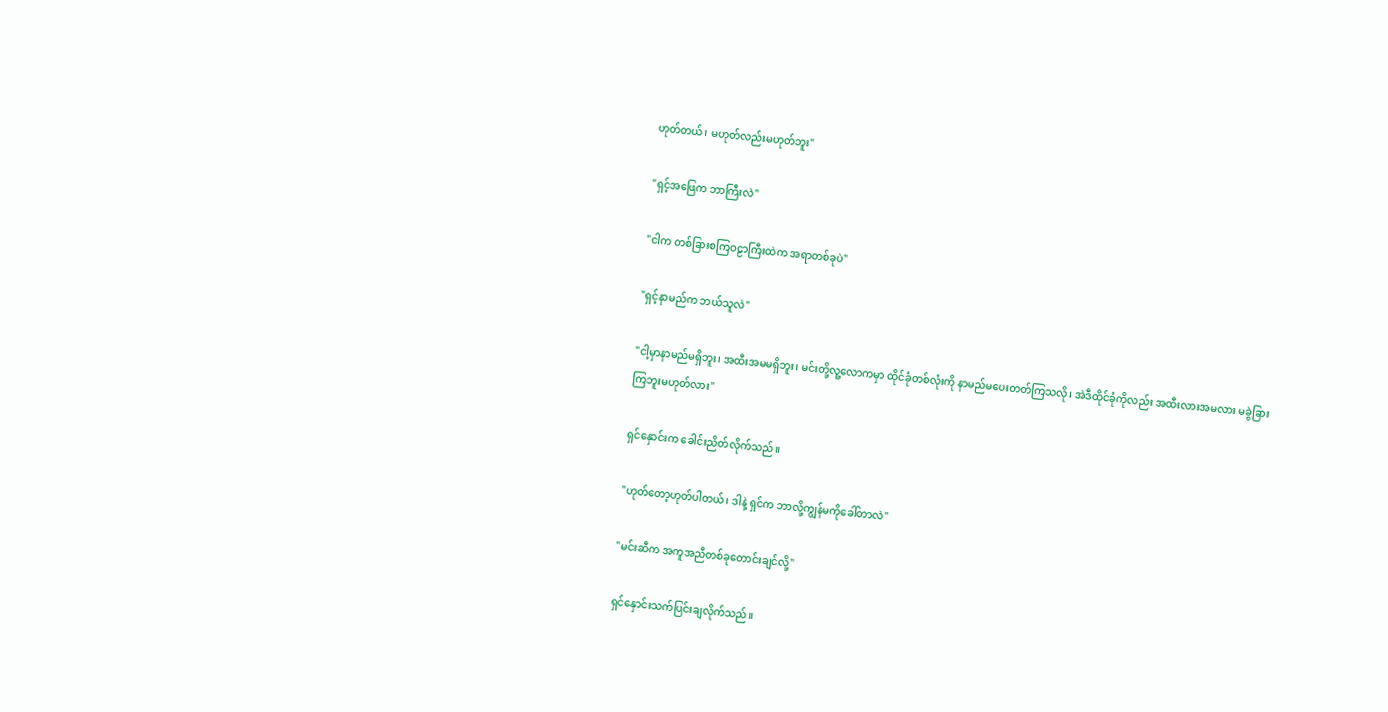ဟုတ်တယ်၊ မဟုတ်လည်းမဟုတ်ဘူး"

"ရှင့်အဖြေက ဘာကြီးလဲ"

"ငါက တစ်ခြားစကြဝဠာကြီးထဲက အရာတစ်ခုပဲ"

"ရှင့်နာမည်က ဘယ်သူလဲ"

"ငါ့မှာနာမည်မရှိဘူး၊ အထီးအမမရှိဘူး၊ မင်းတို့လူ့လောကမှာ ထိုင်ခုံတစ်လုံးကို နာမည်မပေးတတ်ကြသလို၊ အဲဒီထိုင်ခုံကိုလည်း အထီးလားအမလား မခွဲခြားကြဘူးမဟုတ်လား"

ရှင်နှောင်းက ခေါင်းညိတ်လိုက်သည်။

"ဟုတ်တော့ဟုတ်ပါတယ်၊ ဒါနဲ့ ရှင်က ဘာလို့ကျွန်မကိုခေါ်တာလဲ"

"မင်းဆီက အကူအညီတစ်ခုတောင်းချင်လို့"

ရှင်နှောင်းသက်ပြင်းချလိုက်သည်။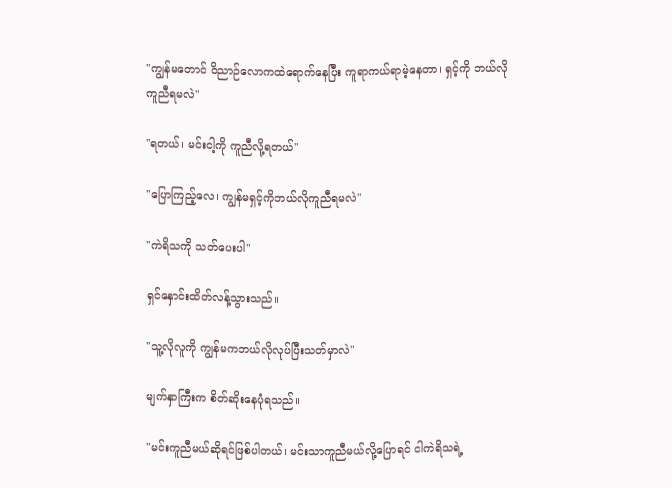"ကျွန်မတောင် ဝိညာဉ်လောကထဲရောက်နေပြီး ကူရာကယ်ရာမဲ့နေတာ၊ ရှင့်ကို ဘယ်လိုကူညီရမလဲ"

"ရတယ်၊ မင်းငါ့ကို ကူညီလို့ရတယ်"

"ပြောကြည့်လေ၊ ကျွန်မရှင့်ကိုဘယ်လိုကူညီရမလဲ"

"ကဲရိသကို သတ်ပေးပါ"

ရှင်နှောင်းထိတ်လန့်သွားသည်။

"သူ့လိုလူကို ကျွန်မကဘယ်လိုလုပ်ပြီးသတ်မှာလဲ"

မျက်နှာကြီးက စိတ်ဆိုးနေပုံရသည်။

"မင်းကူညီမယ်ဆိုရင်ဖြစ်ပါတယ်၊ မင်းသာကူညီမယ်လို့ပြောရင် ငါကဲရိသရဲ့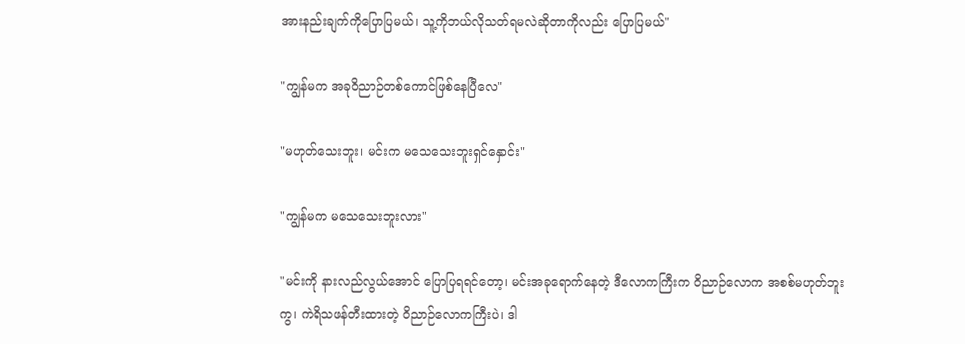အားနည်းချက်ကိုပြောပြမယ်၊ သူ့ကိုဘယ်လိုသတ်ရမလဲဆိုတာကိုလည်း ပြောပြမယ်"

"ကျွန်မက အခုဝိညာဉ်တစ်ကောင်ဖြစ်နေပြီလေ"

"မဟုတ်သေးဘူး၊ မင်းက မသေသေးဘူးရှင်နှောင်း"

"ကျွန်မက မသေသေးဘူးလား"

"မင်းကို နားလည်လွယ်အောင် ပြောပြရရင်တော့၊ မင်းအခုရောက်နေတဲ့ ဒီလောကကြီးက ဝိညာဉ်လောက အစစ်မဟုတ်ဘူးကွ၊ ကဲရိသဖန်တီးထားတဲ့ ဝိညာဉ်လောကကြီးပဲ၊ ဒါ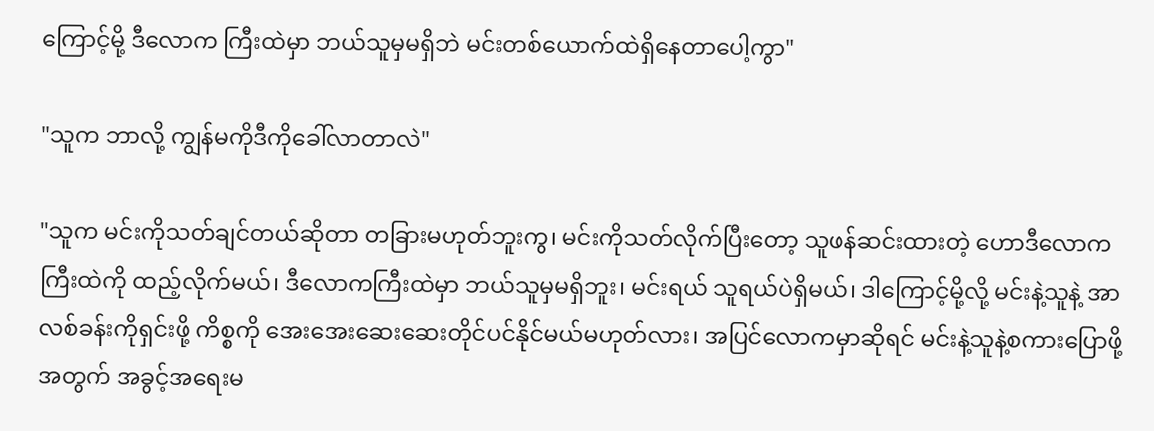ကြောင့်မို့ ဒီလောက ကြီးထဲမှာ ဘယ်သူမှမရှိဘဲ မင်းတစ်ယောက်ထဲရှိနေတာပေါ့ကွာ"

"သူက ဘာလို့ ကျွန်မကိုဒီကိုခေါ်လာတာလဲ"

"သူက မင်းကိုသတ်ချင်တယ်ဆိုတာ တခြားမဟုတ်ဘူးကွ၊ မင်းကိုသတ်လိုက်ပြီးတော့ သူဖန်ဆင်းထားတဲ့ ဟောဒီလောကကြီးထဲကို ထည့်လိုက်မယ်၊ ဒီလောကကြီးထဲမှာ ဘယ်သူမှမရှိဘူး၊ မင်းရယ် သူရယ်ပဲရှိမယ်၊ ဒါကြောင့်မို့လို့ မင်းနဲ့သူနဲ့ အာလစ်ခန်းကိုရှင်းဖို့ ကိစ္စကို အေးအေးဆေးဆေးတိုင်ပင်နိုင်မယ်မဟုတ်လား၊ အပြင်လောကမှာဆိုရင် မင်းနဲ့သူနဲ့စကားပြောဖို့အတွက် အခွင့်အရေးမ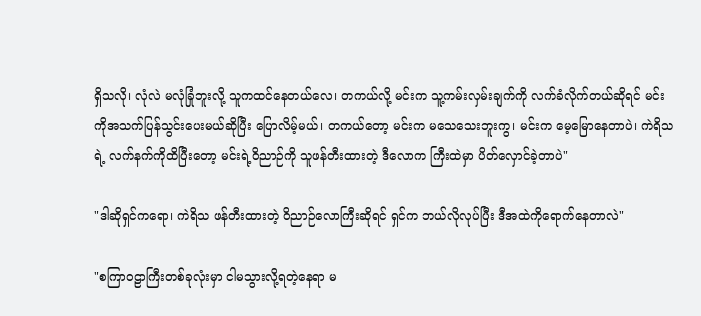ရှိသလို၊ လုံလဲ မလုံခြုံဘူးလို့ သူကထင်နေတယ်လေ၊ တကယ်လို့ မင်းက သူ့ကမ်းလှမ်းချက်ကို လက်ခံလိုက်တယ်ဆိုရင် မင်းကိုအသက်ပြန်သွင်းပေးမယ်ဆိုပြီး ပြောလိမ့်မယ်၊ တကယ်တော့ မင်းက မသေသေးဘူးကွ၊ မင်းက မေ့မြောနေတာပဲ၊ ကဲရိသရဲ့ လက်နက်ကိုထိပြီးတော့ မင်းရဲ့ဝိညာဉ်ကို သူဖန်တီးထားတဲ့ ဒီလောက ကြီးထဲမှာ ပိတ်လှောင်ခဲ့တာပဲ"

"ဒါဆိုရှင်ကရော၊ ကဲရိသ ဖန်တီးထားတဲ့ ဝိညာဉ်လောကြီးဆိုရင် ရှင်က ဘယ်လိုလုပ်ပြီး ဒီအထဲကိုရောက်နေတာလဲ"

"စကြာဝဠာကြီးတစ်ခုလုံးမှာ ငါမသွားလို့ရတဲ့နေရာ မ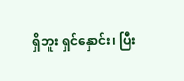ရှိဘူး ရှင်နှောင်း၊ ပြီး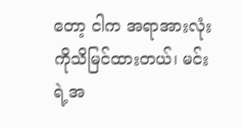တော့ ငါက အရာအားလုံးကိုသိမြင်ထားတယ်၊ မင်းရဲ့အ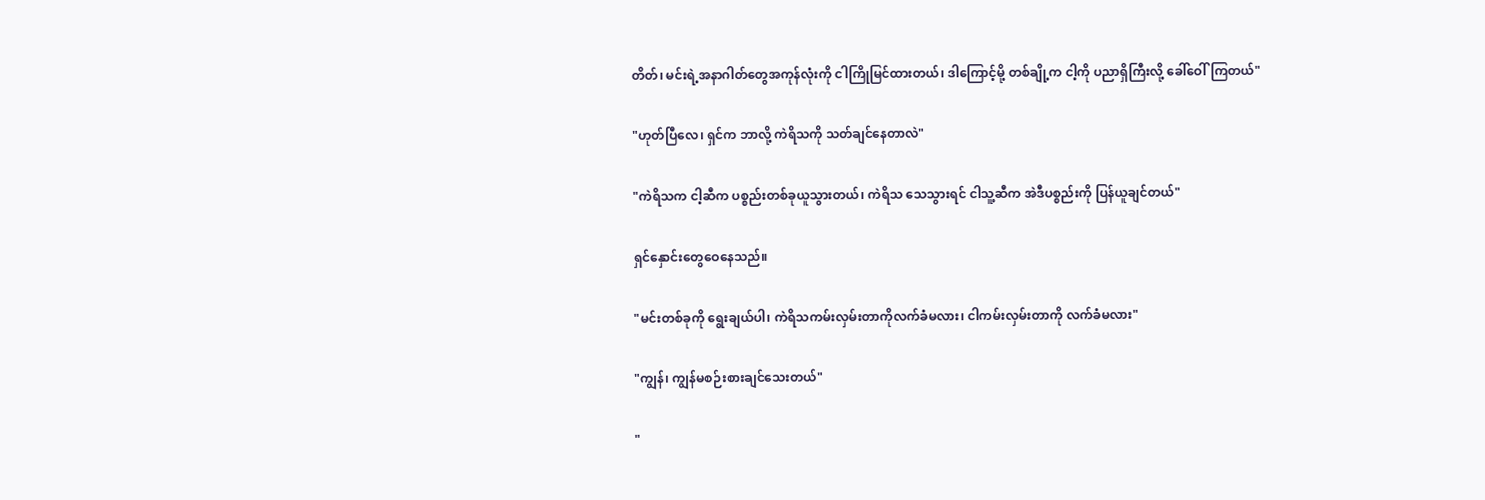တိတ်၊ မင်းရဲ့အနာဂါတ်တွေအကုန်လုံးကို ငါကြိုမြင်ထားတယ်၊ ဒါကြောင့်မို့ တစ်ချို့က ငါ့ကို ပညာရှိကြီးလို့ ခေါ်ဝေါ်ကြတယ်"

"ဟုတ်ပြီလေ၊ ရှင်က ဘာလို့ ကဲရိသကို သတ်ချင်နေတာလဲ"

"ကဲရိသက ငါ့ဆီက ပစ္စည်းတစ်ခုယူသွားတယ်၊ ကဲရိသ သေသွားရင် ငါသူ့ဆီက အဲဒီပစ္စည်းကို ပြန်ယူချင်တယ်"

ရှင်နှောင်းတွေဝေနေသည်။

"မင်းတစ်ခုကို ရွေးချယ်ပါ၊ ကဲရိသကမ်းလှမ်းတာကိုလက်ခံမလား၊ ငါကမ်းလှမ်းတာကို လက်ခံမလား"

"ကျွန်၊ ကျွန်မစဉ်းစားချင်သေးတယ်"

"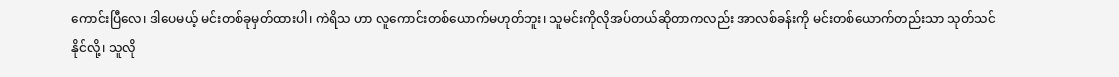ကောင်းပြီလေ၊ ဒါပေမယ့် မင်းတစ်ခုမှတ်ထားပါ၊ ကဲရိသ ဟာ လူကောင်းတစ်ယောက်မဟုတ်ဘူး၊ သူမင်းကိုလိုအပ်တယ်ဆိုတာကလည်း အာလစ်ခန်းကို မင်းတစ်ယောက်တည်းသာ သုတ်သင်နိုင်လို့၊ သူလို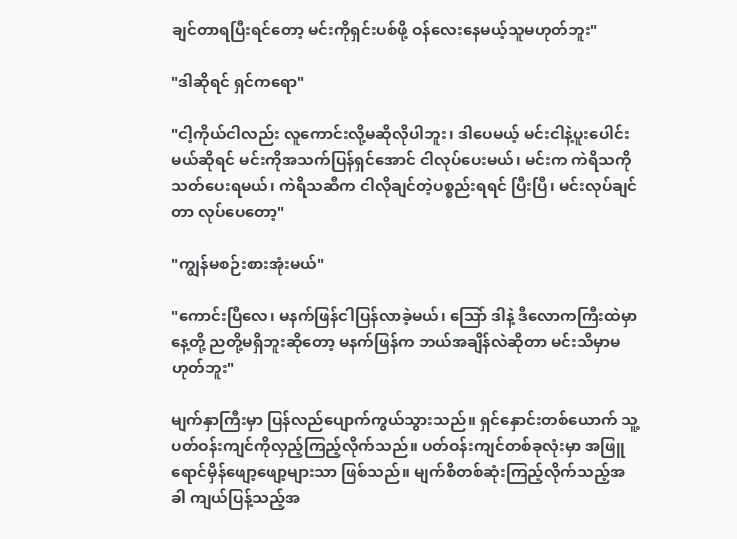ချင်တာရပြီးရင်တော့ မင်းကိုရှင်းပစ်ဖို့ ဝန်လေးနေမယ့်သူမဟုတ်ဘူး"

"ဒါဆိုရင် ရှင်ကရော"

"ငါ့ကိုယ်ငါလည်း လူကောင်းလို့မဆိုလိုပါဘူး၊ ဒါပေမယ့် မင်းငါနဲ့ပူးပေါင်းမယ်ဆိုရင် မင်းကိုအသက်ပြန်ရှင်အောင် ငါလုပ်ပေးမယ်၊ မင်းက ကဲရိသကို သတ်ပေးရမယ်၊ ကဲရိသဆီက ငါလိုချင်တဲ့ပစ္စည်းရရင် ပြီးပြီ၊ မင်းလုပ်ချင်တာ လုပ်ပေတော့"

"ကျွန်မစဉ်းစားအုံးမယ်"

"ကောင်းပြီလေ၊ မနက်ဖြန်ငါပြန်လာခဲ့မယ်၊ သြော် ဒါနဲ့ ဒီလောကကြီးထဲမှာ နေ့တို့ ညတို့မရှိဘူးဆိုတော့ မနက်ဖြန်က ဘယ်အချိန်လဲဆိုတာ မင်းသိမှာမဟုတ်ဘူး"

မျက်နှာကြီးမှာ ပြန်လည်ပျောက်ကွယ်သွားသည်။ ရှင်နှောင်းတစ်ယောက် သူ့ပတ်ဝန်းကျင်ကိုလှည့်ကြည့်လိုက်သည်။ ပတ်ဝန်းကျင်တစ်ခုလုံးမှာ အဖြူရောင်မှိန်ဖျော့ဖျော့များသာ ဖြစ်သည်။ မျက်စိတစ်ဆုံးကြည့်လိုက်သည့်အခါ ကျယ်ပြန့်သည့်အ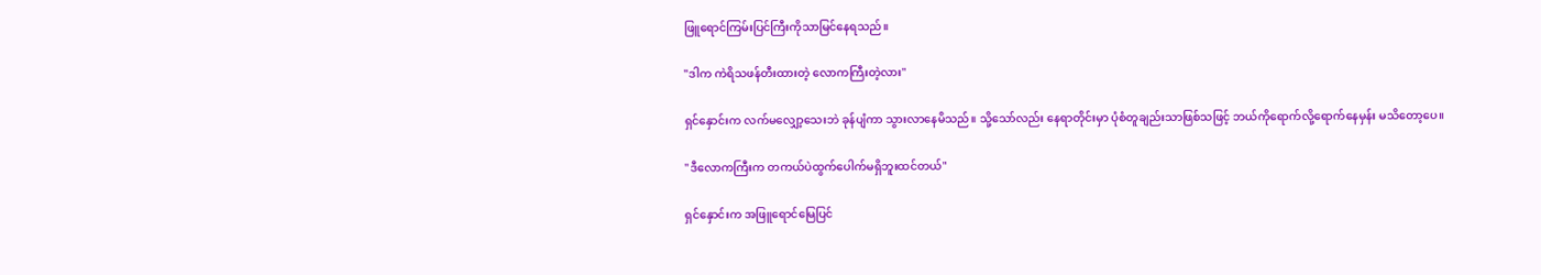ဖြူရောင်ကြမ်းပြင်ကြီးကိုသာမြင်နေရသည်။

"ဒါက ကဲရိသဖန်တီးထားတဲ့ လောကကြီးတဲ့လား"

ရှင်နှောင်းက လက်မလျှော့သေးဘဲ ခုန်ပျံကာ သွားလာနေမိသည်။ သို့သော်လည်း နေရာတိုင်းမှာ ပုံစံတူချည်းသာဖြစ်သဖြင့် ဘယ်ကိုရောက်လို့ရောက်နေမှန်း မသိတော့ပေ။

"ဒီလောကကြီးက တကယ်ပဲထွက်ပေါက်မရှိဘူးထင်တယ်"

ရှင်နှောင်းက အဖြူရောင်မြေပြင်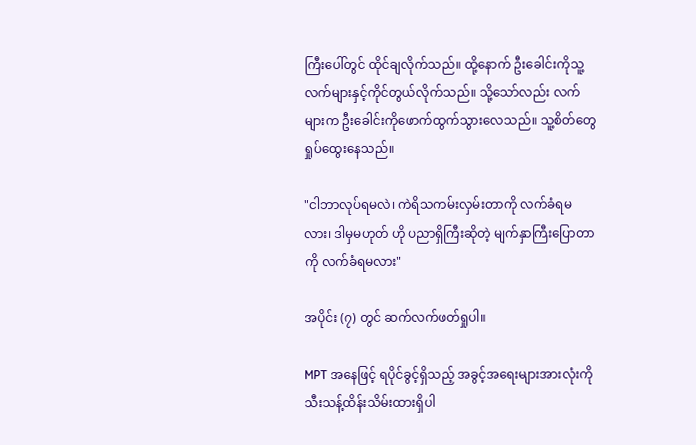ကြီးပေါ်တွင် ထိုင်ချလိုက်သည်။ ထို့နောက် ဦးခေါင်းကိုသူ့လက်များနှင့်ကိုင်တွယ်လိုက်သည်။ သို့သော်လည်း လက်များက ဦးခေါင်းကိုဖောက်ထွက်သွားလေသည်။ သူ့စိတ်တွေရှုပ်ထွေးနေသည်။

"ငါဘာလုပ်ရမလဲ၊ ကဲရိသကမ်းလှမ်းတာကို လက်ခံရမလား၊ ဒါမှမဟုတ် ဟို ပညာရှိကြီးဆိုတဲ့ မျက်နှာကြီးပြောတာကို လက်ခံရမလား"

အပိုင်း (၇) တွင် ဆက်လက်ဖတ်ရှုပါ။

MPT အနေဖြင့် ရပိုင်ခွင့်ရှိသည့် အခွင့်အရေးများအားလုံးကို သီးသန့်ထိန်းသိမ်းထားရှိပါ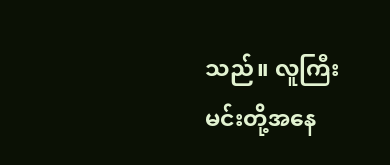သည်။ လူကြီးမင်းတို့အနေ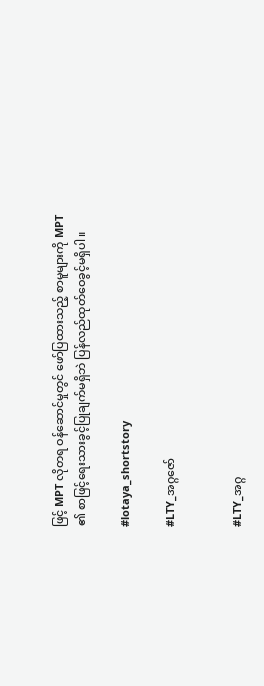ဖြင့် MPT လိုတရ ဝန်ဆောင်မှုတွင် ဖော်ပြထားသည့် စာမူများကို MPT ၏ စာဖြင့်ရေးသားခွင့်ပြုချက်မရှိဘဲ ပြန်လည်ထုတ်ဝေခွင့်မရှိပါ။

#lotaya_shortstory

#LTY_အဂ္ဂဇော်


#LTY_အဂ္ဂ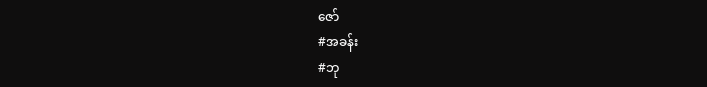ဇော်
#အခန်း
#ဘု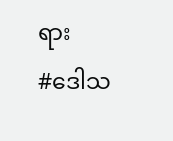ရား
#ဒေါသ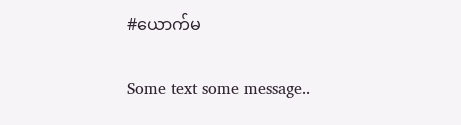#ယောက်မ

Some text some message..